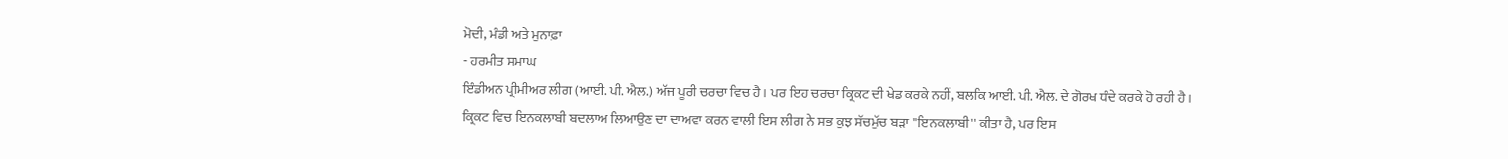ਮੋਦੀ, ਮੰਡੀ ਅਤੇ ਮੁਨਾਫ਼ਾ
- ਹਰਮੀਤ ਸਮਾਘ
ਇੰਡੀਅਨ ਪ੍ਰੀਮੀਅਰ ਲੀਗ (ਆਈ. ਪੀ. ਐਲ.) ਅੱਜ ਪੂਰੀ ਚਰਚਾ ਵਿਚ ਹੈ। ਪਰ ਇਹ ਚਰਚਾ ਕ੍ਰਿਕਟ ਦੀ ਖੇਡ ਕਰਕੇ ਨਹੀਂ, ਬਲਕਿ ਆਈ. ਪੀ. ਐਲ. ਦੇ ਗੋਰਖ ਧੰਦੇ ਕਰਕੇ ਹੋ ਰਹੀ ਹੈ। ਕ੍ਰਿਕਟ ਵਿਚ ਇਨਕਲਾਬੀ ਬਦਲਾਅ ਲਿਆਉਣ ਦਾ ਦਾਅਵਾ ਕਰਨ ਵਾਲੀ ਇਸ ਲੀਗ ਨੇ ਸਭ ਕੁਝ ਸੱਚਮੁੱਚ ਬੜਾ ''ਇਨਕਲਾਬੀ'' ਕੀਤਾ ਹੈ, ਪਰ ਇਸ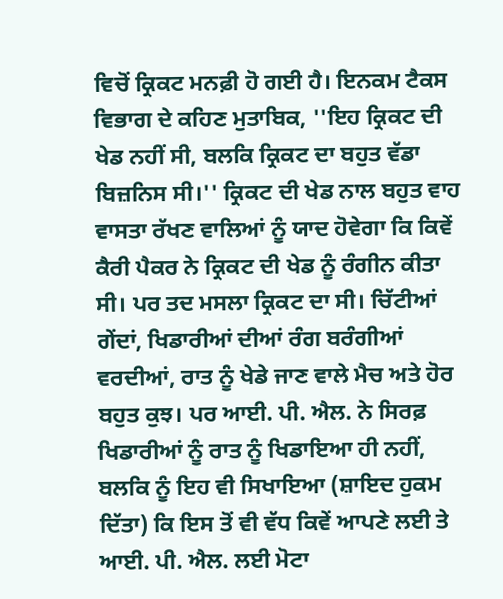ਵਿਚੋਂ ਕ੍ਰਿਕਟ ਮਨਫ਼ੀ ਹੋ ਗਈ ਹੈ। ਇਨਕਮ ਟੈਕਸ ਵਿਭਾਗ ਦੇ ਕਹਿਣ ਮੁਤਾਬਿਕ, ''ਇਹ ਕ੍ਰਿਕਟ ਦੀ ਖੇਡ ਨਹੀਂ ਸੀ, ਬਲਕਿ ਕ੍ਰਿਕਟ ਦਾ ਬਹੁਤ ਵੱਡਾ ਬਿਜ਼ਨਿਸ ਸੀ।'' ਕ੍ਰਿਕਟ ਦੀ ਖੇਡ ਨਾਲ ਬਹੁਤ ਵਾਹ ਵਾਸਤਾ ਰੱਖਣ ਵਾਲਿਆਂ ਨੂੰ ਯਾਦ ਹੋਵੇਗਾ ਕਿ ਕਿਵੇਂ ਕੈਰੀ ਪੈਕਰ ਨੇ ਕ੍ਰਿਕਟ ਦੀ ਖੇਡ ਨੂੰ ਰੰਗੀਨ ਕੀਤਾ ਸੀ। ਪਰ ਤਦ ਮਸਲਾ ਕ੍ਰਿਕਟ ਦਾ ਸੀ। ਚਿੱਟੀਆਂ
ਗੇਂਦਾਂ, ਖਿਡਾਰੀਆਂ ਦੀਆਂ ਰੰਗ ਬਰੰਗੀਆਂ ਵਰਦੀਆਂ, ਰਾਤ ਨੂੰ ਖੇਡੇ ਜਾਣ ਵਾਲੇ ਮੈਚ ਅਤੇ ਹੋਰ ਬਹੁਤ ਕੁਝ। ਪਰ ਆਈ. ਪੀ. ਐਲ. ਨੇ ਸਿਰਫ਼ ਖਿਡਾਰੀਆਂ ਨੂੰ ਰਾਤ ਨੂੰ ਖਿਡਾਇਆ ਹੀ ਨਹੀਂ, ਬਲਕਿ ਨੂੰ ਇਹ ਵੀ ਸਿਖਾਇਆ (ਸ਼ਾਇਦ ਹੁਕਮ ਦਿੱਤਾ) ਕਿ ਇਸ ਤੋਂ ਵੀ ਵੱਧ ਕਿਵੇਂ ਆਪਣੇ ਲਈ ਤੇ ਆਈ. ਪੀ. ਐਲ. ਲਈ ਮੋਟਾ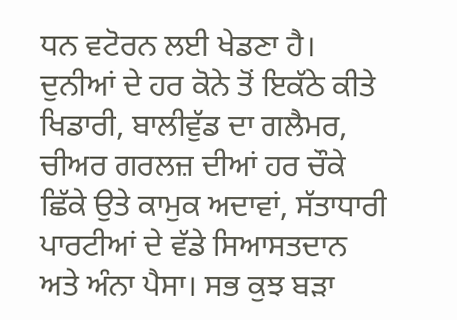ਧਨ ਵਟੋਰਨ ਲਈ ਖੇਡਣਾ ਹੈ। ਦੁਨੀਆਂ ਦੇ ਹਰ ਕੋਨੇ ਤੋਂ ਇਕੱਠੇ ਕੀਤੇ ਖਿਡਾਰੀ, ਬਾਲੀਵੁੱਡ ਦਾ ਗਲੈਮਰ, ਚੀਅਰ ਗਰਲਜ਼ ਦੀਆਂ ਹਰ ਚੌਕੇ ਛਿੱਕੇ ਉਤੇ ਕਾਮੁਕ ਅਦਾਵਾਂ, ਸੱਤਾਧਾਰੀ ਪਾਰਟੀਆਂ ਦੇ ਵੱਡੇ ਸਿਆਸਤਦਾਨ ਅਤੇ ਅੰਨਾ ਪੈਸਾ। ਸਭ ਕੁਝ ਬੜਾ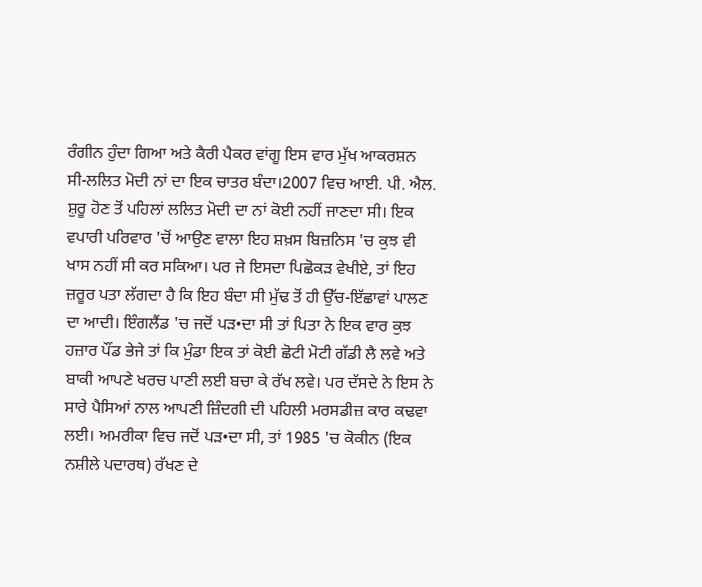ਰੰਗੀਨ ਹੁੰਦਾ ਗਿਆ ਅਤੇ ਕੈਰੀ ਪੈਕਰ ਵਾਂਗੂ ਇਸ ਵਾਰ ਮੁੱਖ ਆਕਰਸ਼ਨ ਸੀ-ਲਲਿਤ ਮੋਦੀ ਨਾਂ ਦਾ ਇਕ ਚਾਤਰ ਬੰਦਾ।2007 ਵਿਚ ਆਈ. ਪੀ. ਐਲ. ਸ਼ੁਰੂ ਹੋਣ ਤੋਂ ਪਹਿਲਾਂ ਲਲਿਤ ਮੋਦੀ ਦਾ ਨਾਂ ਕੋਈ ਨਹੀਂ ਜਾਣਦਾ ਸੀ। ਇਕ ਵਪਾਰੀ ਪਰਿਵਾਰ 'ਚੋਂ ਆਉਣ ਵਾਲਾ ਇਹ ਸ਼ਖ਼ਸ ਬਿਜ਼ਨਿਸ 'ਚ ਕੁਝ ਵੀ ਖਾਸ ਨਹੀਂ ਸੀ ਕਰ ਸਕਿਆ। ਪਰ ਜੇ ਇਸਦਾ ਪਿਛੋਕੜ ਵੇਖੀਏ, ਤਾਂ ਇਹ ਜ਼ਰੂਰ ਪਤਾ ਲੱਗਦਾ ਹੈ ਕਿ ਇਹ ਬੰਦਾ ਸੀ ਮੁੱਢ ਤੋਂ ਹੀ ਉੱਚ-ਇੱਛਾਵਾਂ ਪਾਲਣ ਦਾ ਆਦੀ। ਇੰਗਲੈਂਡ 'ਚ ਜਦੋਂ ਪੜ•ਦਾ ਸੀ ਤਾਂ ਪਿਤਾ ਨੇ ਇਕ ਵਾਰ ਕੁਝ ਹਜ਼ਾਰ ਪੌਂਡ ਭੇਜੇ ਤਾਂ ਕਿ ਮੁੰਡਾ ਇਕ ਤਾਂ ਕੋਈ ਛੋਟੀ ਮੋਟੀ ਗੱਡੀ ਲੈ ਲਵੇ ਅਤੇ ਬਾਕੀ ਆਪਣੇ ਖਰਚ ਪਾਣੀ ਲਈ ਬਚਾ ਕੇ ਰੱਖ ਲਵੇ। ਪਰ ਦੱਸਦੇ ਨੇ ਇਸ ਨੇ ਸਾਰੇ ਪੈਸਿਆਂ ਨਾਲ ਆਪਣੀ ਜ਼ਿੰਦਗੀ ਦੀ ਪਹਿਲੀ ਮਰਸਡੀਜ਼ ਕਾਰ ਕਢਵਾ ਲਈ। ਅਮਰੀਕਾ ਵਿਚ ਜਦੋਂ ਪੜ•ਦਾ ਸੀ, ਤਾਂ 1985 'ਚ ਕੋਕੀਨ (ਇਕ ਨਸ਼ੀਲੇ ਪਦਾਰਥ) ਰੱਖਣ ਦੇ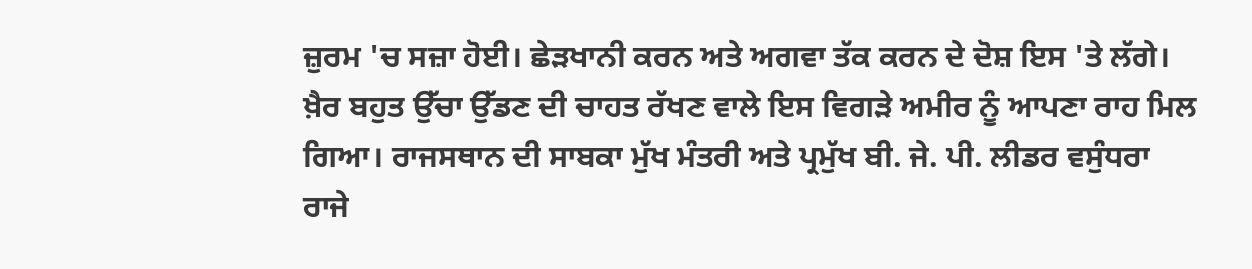ਜ਼ੁਰਮ 'ਚ ਸਜ਼ਾ ਹੋਈ। ਛੇੜਖਾਨੀ ਕਰਨ ਅਤੇ ਅਗਵਾ ਤੱਕ ਕਰਨ ਦੇ ਦੋਸ਼ ਇਸ 'ਤੇ ਲੱਗੇ। ਖ਼ੈਰ ਬਹੁਤ ਉੱਚਾ ਉੱਡਣ ਦੀ ਚਾਹਤ ਰੱਖਣ ਵਾਲੇ ਇਸ ਵਿਗੜੇ ਅਮੀਰ ਨੂੰ ਆਪਣਾ ਰਾਹ ਮਿਲ ਗਿਆ। ਰਾਜਸਥਾਨ ਦੀ ਸਾਬਕਾ ਮੁੱਖ ਮੰਤਰੀ ਅਤੇ ਪ੍ਰਮੁੱਖ ਬੀ. ਜੇ. ਪੀ. ਲੀਡਰ ਵਸੁੰਧਰਾ ਰਾਜੇ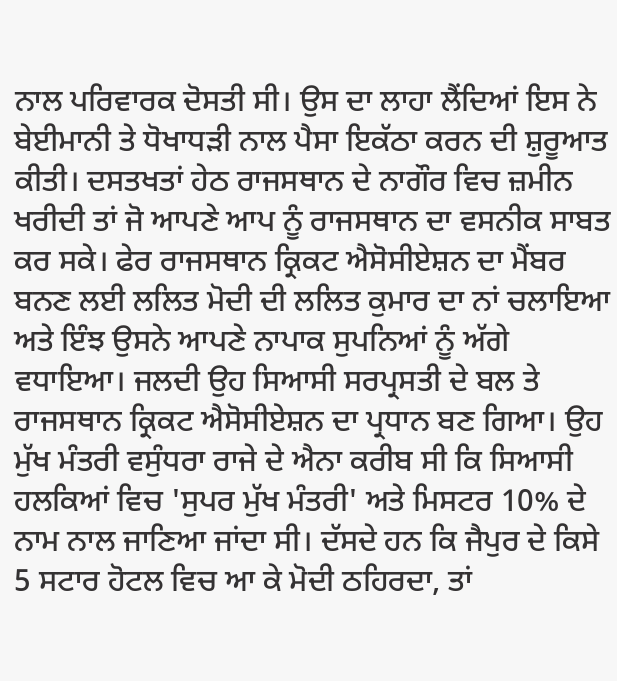ਨਾਲ ਪਰਿਵਾਰਕ ਦੋਸਤੀ ਸੀ। ਉਸ ਦਾ ਲਾਹਾ ਲੈਂਦਿਆਂ ਇਸ ਨੇ ਬੇਈਮਾਨੀ ਤੇ ਧੋਖਾਧੜੀ ਨਾਲ ਪੈਸਾ ਇਕੱਠਾ ਕਰਨ ਦੀ ਸ਼ੁਰੂਆਤ ਕੀਤੀ। ਦਸਤਖਤਾਂ ਹੇਠ ਰਾਜਸਥਾਨ ਦੇ ਨਾਗੌਰ ਵਿਚ ਜ਼ਮੀਨ ਖਰੀਦੀ ਤਾਂ ਜੋ ਆਪਣੇ ਆਪ ਨੂੰ ਰਾਜਸਥਾਨ ਦਾ ਵਸਨੀਕ ਸਾਬਤ ਕਰ ਸਕੇ। ਫੇਰ ਰਾਜਸਥਾਨ ਕ੍ਰਿਕਟ ਐਸੋਸੀਏਸ਼ਨ ਦਾ ਮੈਂਬਰ ਬਨਣ ਲਈ ਲਲਿਤ ਮੋਦੀ ਦੀ ਲਲਿਤ ਕੁਮਾਰ ਦਾ ਨਾਂ ਚਲਾਇਆ ਅਤੇ ਇੰਝ ਉਸਨੇ ਆਪਣੇ ਨਾਪਾਕ ਸੁਪਨਿਆਂ ਨੂੰ ਅੱਗੇ ਵਧਾਇਆ। ਜਲਦੀ ਉਹ ਸਿਆਸੀ ਸਰਪ੍ਰਸਤੀ ਦੇ ਬਲ ਤੇ ਰਾਜਸਥਾਨ ਕ੍ਰਿਕਟ ਐਸੋਸੀਏਸ਼ਨ ਦਾ ਪ੍ਰਧਾਨ ਬਣ ਗਿਆ। ਉਹ ਮੁੱਖ ਮੰਤਰੀ ਵਸੁੰਧਰਾ ਰਾਜੇ ਦੇ ਐਨਾ ਕਰੀਬ ਸੀ ਕਿ ਸਿਆਸੀ ਹਲਕਿਆਂ ਵਿਚ 'ਸੁਪਰ ਮੁੱਖ ਮੰਤਰੀ' ਅਤੇ ਮਿਸਟਰ 10% ਦੇ ਨਾਮ ਨਾਲ ਜਾਣਿਆ ਜਾਂਦਾ ਸੀ। ਦੱਸਦੇ ਹਨ ਕਿ ਜੈਪੁਰ ਦੇ ਕਿਸੇ 5 ਸਟਾਰ ਹੋਟਲ ਵਿਚ ਆ ਕੇ ਮੋਦੀ ਠਹਿਰਦਾ, ਤਾਂ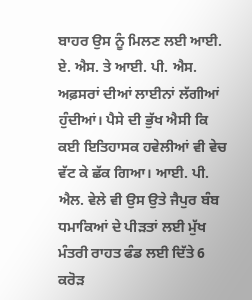ਬਾਹਰ ਉਸ ਨੂੰ ਮਿਲਣ ਲਈ ਆਈ. ਏ. ਐਸ. ਤੇ ਆਈ. ਪੀ. ਐਸ. ਅਫ਼ਸਰਾਂ ਦੀਆਂ ਲਾਈਨਾਂ ਲੱਗੀਆਂ ਹੁੰਦੀਆਂ। ਪੈਸੇ ਦੀ ਭੁੱਖ ਐਸੀ ਕਿ ਕਈ ਇਤਿਹਾਸਕ ਹਵੇਲੀਆਂ ਵੀ ਵੇਚ ਵੱਟ ਕੇ ਛੱਕ ਗਿਆ। ਆਈ. ਪੀ. ਐਲ. ਵੇਲੇ ਵੀ ਉਸ ਉਤੇ ਜੈਪੁਰ ਬੰਬ ਧਮਾਕਿਆਂ ਦੇ ਪੀੜਤਾਂ ਲਈ ਮੁੱਖ ਮੰਤਰੀ ਰਾਹਤ ਫੰਡ ਲਈ ਦਿੱਤੇ 6 ਕਰੋੜ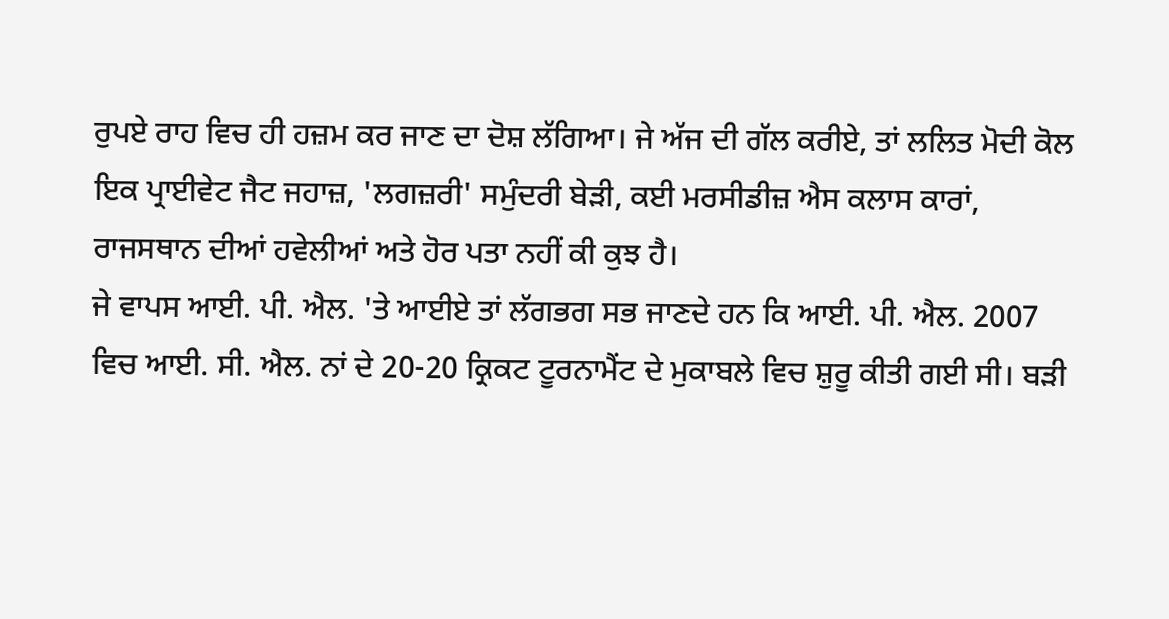ਰੁਪਏ ਰਾਹ ਵਿਚ ਹੀ ਹਜ਼ਮ ਕਰ ਜਾਣ ਦਾ ਦੋਸ਼ ਲੱਗਿਆ। ਜੇ ਅੱਜ ਦੀ ਗੱਲ ਕਰੀਏ, ਤਾਂ ਲਲਿਤ ਮੋਦੀ ਕੋਲ ਇਕ ਪ੍ਰਾਈਵੇਟ ਜੈਟ ਜਹਾਜ਼, 'ਲਗਜ਼ਰੀ' ਸਮੁੰਦਰੀ ਬੇੜੀ, ਕਈ ਮਰਸੀਡੀਜ਼ ਐਸ ਕਲਾਸ ਕਾਰਾਂ, ਰਾਜਸਥਾਨ ਦੀਆਂ ਹਵੇਲੀਆਂ ਅਤੇ ਹੋਰ ਪਤਾ ਨਹੀਂ ਕੀ ਕੁਝ ਹੈ।
ਜੇ ਵਾਪਸ ਆਈ. ਪੀ. ਐਲ. 'ਤੇ ਆਈਏ ਤਾਂ ਲੱਗਭਗ ਸਭ ਜਾਣਦੇ ਹਨ ਕਿ ਆਈ. ਪੀ. ਐਲ. 2007 ਵਿਚ ਆਈ. ਸੀ. ਐਲ. ਨਾਂ ਦੇ 20-20 ਕ੍ਰਿਕਟ ਟੂਰਨਾਮੈਂਟ ਦੇ ਮੁਕਾਬਲੇ ਵਿਚ ਸ਼ੁਰੂ ਕੀਤੀ ਗਈ ਸੀ। ਬੜੀ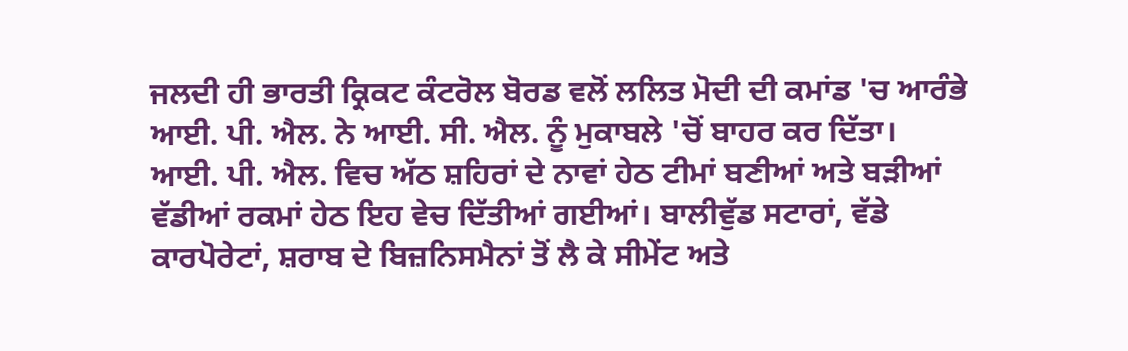ਜਲਦੀ ਹੀ ਭਾਰਤੀ ਕ੍ਰਿਕਟ ਕੰਟਰੋਲ ਬੋਰਡ ਵਲੋਂ ਲਲਿਤ ਮੋਦੀ ਦੀ ਕਮਾਂਡ 'ਚ ਆਰੰਭੇ ਆਈ. ਪੀ. ਐਲ. ਨੇ ਆਈ. ਸੀ. ਐਲ. ਨੂੰ ਮੁਕਾਬਲੇ 'ਚੋਂ ਬਾਹਰ ਕਰ ਦਿੱਤਾ। ਆਈ. ਪੀ. ਐਲ. ਵਿਚ ਅੱਠ ਸ਼ਹਿਰਾਂ ਦੇ ਨਾਵਾਂ ਹੇਠ ਟੀਮਾਂ ਬਣੀਆਂ ਅਤੇ ਬੜੀਆਂ ਵੱਡੀਆਂ ਰਕਮਾਂ ਹੇਠ ਇਹ ਵੇਚ ਦਿੱਤੀਆਂ ਗਈਆਂ। ਬਾਲੀਵੁੱਡ ਸਟਾਰਾਂ, ਵੱਡੇ ਕਾਰਪੋਰੇਟਾਂ, ਸ਼ਰਾਬ ਦੇ ਬਿਜ਼ਨਿਸਮੈਨਾਂ ਤੋਂ ਲੈ ਕੇ ਸੀਮੇਂਟ ਅਤੇ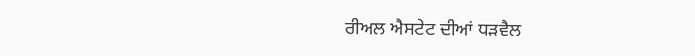ਰੀਅਲ ਐਸਟੇਟ ਦੀਆਂ ਧੜਵੈਲ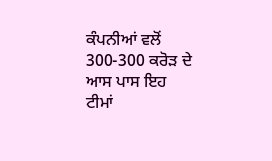ਕੰਪਨੀਆਂ ਵਲੋਂ 300-300 ਕਰੋੜ ਦੇ ਆਸ ਪਾਸ ਇਹ ਟੀਮਾਂ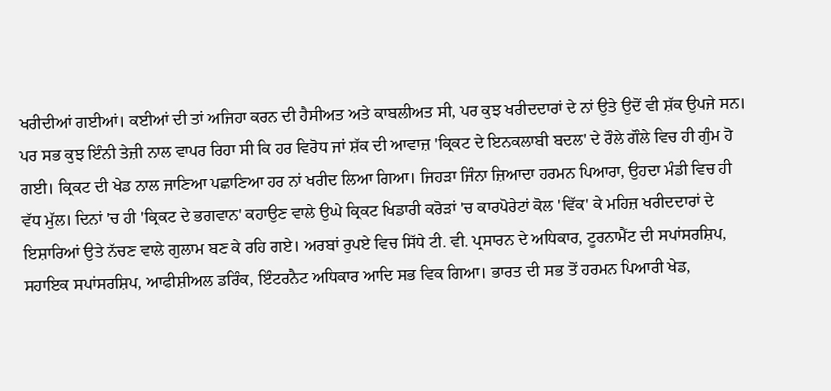ਖਰੀਦੀਆਂ ਗਈਆਂ। ਕਈਆਂ ਦੀ ਤਾਂ ਅਜਿਹਾ ਕਰਨ ਦੀ ਹੈਸੀਅਤ ਅਤੇ ਕਾਬਲੀਅਤ ਸੀ, ਪਰ ਕੁਝ ਖਰੀਦਦਾਰਾਂ ਦੇ ਨਾਂ ਉਤੇ ਉਦੋਂ ਵੀ ਸ਼ੱਕ ਉਪਜੇ ਸਨ। ਪਰ ਸਭ ਕੁਝ ਇੰਨੀ ਤੇਜ਼ੀ ਨਾਲ ਵਾਪਰ ਰਿਹਾ ਸੀ ਕਿ ਹਰ ਵਿਰੋਧ ਜਾਂ ਸ਼ੱਕ ਦੀ ਆਵਾਜ਼ 'ਕ੍ਰਿਕਟ ਦੇ ਇਨਕਲਾਬੀ ਬਦਲ' ਦੇ ਰੌਲੇ ਗੌਲੇ ਵਿਚ ਹੀ ਗੁੰਮ ਹੋ ਗਈ। ਕ੍ਰਿਕਟ ਦੀ ਖੇਡ ਨਾਲ ਜਾਣਿਆ ਪਛਾਣਿਆ ਹਰ ਨਾਂ ਖਰੀਦ ਲਿਆ ਗਿਆ। ਜਿਹੜਾ ਜਿੰਨਾ ਜ਼ਿਆਦਾ ਹਰਮਨ ਪਿਆਰਾ, ਉਹਦਾ ਮੰਡੀ ਵਿਚ ਹੀ ਵੱਧ ਮੁੱਲ। ਦਿਨਾਂ 'ਚ ਹੀ 'ਕ੍ਰਿਕਟ ਦੇ ਭਗਵਾਨ' ਕਹਾਉਣ ਵਾਲੇ ਉਘੇ ਕ੍ਰਿਕਟ ਖਿਡਾਰੀ ਕਰੋੜਾਂ 'ਚ ਕਾਰਪੋਰੇਟਾਂ ਕੋਲ 'ਵਿੱਕ' ਕੇ ਮਹਿਜ਼ ਖਰੀਦਦਾਰਾਂ ਦੇ ਇਸ਼ਾਰਿਆਂ ਉਤੇ ਨੱਚਣ ਵਾਲੇ ਗੁਲਾਮ ਬਣ ਕੇ ਰਹਿ ਗਏ। ਅਰਬਾਂ ਰੁਪਏ ਵਿਚ ਸਿੱਧੇ ਟੀ. ਵੀ. ਪ੍ਰਸਾਰਨ ਦੇ ਅਧਿਕਾਰ, ਟੂਰਨਾਮੈਂਟ ਦੀ ਸਪਾਂਸਰਸ਼ਿਪ, ਸਹਾਇਕ ਸਪਾਂਸਰਸ਼ਿਪ, ਆਫੀਸ਼ੀਅਲ ਡਰਿੰਕ, ਇੰਟਰਨੈਟ ਅਧਿਕਾਰ ਆਦਿ ਸਭ ਵਿਕ ਗਿਆ। ਭਾਰਤ ਦੀ ਸਭ ਤੋਂ ਹਰਮਨ ਪਿਆਰੀ ਖੇਡ,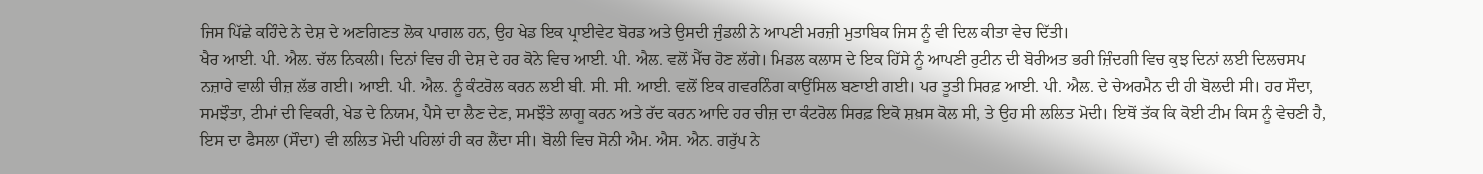ਜਿਸ ਪਿੱਛੇ ਕਹਿੰਦੇ ਨੇ ਦੇਸ਼ ਦੇ ਅਣਗਿਣਤ ਲੋਕ ਪਾਗਲ ਹਨ, ਉਹ ਖੇਡ ਇਕ ਪ੍ਰਾਈਵੇਟ ਬੋਰਡ ਅਤੇ ਉਸਦੀ ਜੁੰਡਲੀ ਨੇ ਆਪਣੀ ਮਰਜ਼ੀ ਮੁਤਾਬਿਕ ਜਿਸ ਨੂੰ ਵੀ ਦਿਲ ਕੀਤਾ ਵੇਚ ਦਿੱਤੀ।
ਖੈਰ ਆਈ. ਪੀ. ਐਲ. ਚੱਲ ਨਿਕਲੀ। ਦਿਨਾਂ ਵਿਚ ਹੀ ਦੇਸ਼ ਦੇ ਹਰ ਕੋਨੇ ਵਿਚ ਆਈ. ਪੀ. ਐਲ. ਵਲੋਂ ਮੈੱਚ ਹੋਣ ਲੱਗੇ। ਮਿਡਲ ਕਲਾਸ ਦੇ ਇਕ ਹਿੱਸੇ ਨੂੰ ਆਪਣੀ ਰੁਟੀਨ ਦੀ ਬੋਰੀਅਤ ਭਰੀ ਜ਼ਿੰਦਗੀ ਵਿਚ ਕੁਝ ਦਿਨਾਂ ਲਈ ਦਿਲਚਸਪ ਨਜ਼ਾਰੇ ਵਾਲੀ ਚੀਜ਼ ਲੱਭ ਗਈ। ਆਈ. ਪੀ. ਐਲ. ਨੂੰ ਕੰਟਰੋਲ ਕਰਨ ਲਈ ਬੀ. ਸੀ. ਸੀ. ਆਈ. ਵਲੋਂ ਇਕ ਗਵਰਨਿੰਗ ਕਾਉਂਸਿਲ ਬਣਾਈ ਗਈ। ਪਰ ਤੂਤੀ ਸਿਰਫ਼ ਆਈ. ਪੀ. ਐਲ. ਦੇ ਚੇਅਰਮੈਨ ਦੀ ਹੀ ਬੋਲਦੀ ਸੀ। ਹਰ ਸੌਦਾ, ਸਮਝੌਤਾ, ਟੀਮਾਂ ਦੀ ਵਿਕਰੀ, ਖੇਡ ਦੇ ਨਿਯਮ, ਪੈਸੇ ਦਾ ਲੈਣ ਦੇਣ, ਸਮਝੌਤੇ ਲਾਗੂ ਕਰਨ ਅਤੇ ਰੱਦ ਕਰਨ ਆਦਿ ਹਰ ਚੀਜ਼ ਦਾ ਕੰਟਰੋਲ ਸਿਰਫ਼ ਇਕੋ ਸ਼ਖ਼ਸ ਕੋਲ ਸੀ, ਤੇ ਉਹ ਸੀ ਲਲਿਤ ਮੋਦੀ। ਇਥੋਂ ਤੱਕ ਕਿ ਕੋਈ ਟੀਮ ਕਿਸ ਨੂੰ ਵੇਚਣੀ ਹੈ, ਇਸ ਦਾ ਫੈਸਲਾ (ਸੌਦਾ) ਵੀ ਲਲਿਤ ਮੋਦੀ ਪਹਿਲਾਂ ਹੀ ਕਰ ਲੈਂਦਾ ਸੀ। ਬੋਲੀ ਵਿਚ ਸੋਨੀ ਐਮ. ਐਸ. ਐਨ. ਗਰੁੱਪ ਨੇ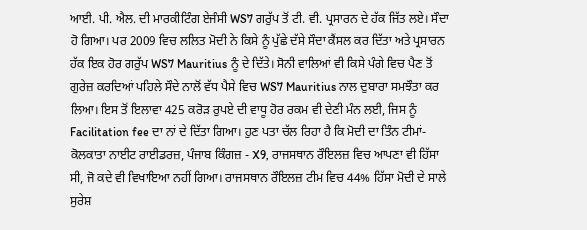ਆਈ. ਪੀ. ਐਲ. ਦੀ ਮਾਰਕੀਟਿੰਗ ਏਜੰਸੀ WS7 ਗਰੁੱਪ ਤੋਂ ਟੀ. ਵੀ. ਪ੍ਰਸਾਰਨ ਦੇ ਹੱਕ ਜਿੱਤ ਲਏ। ਸੌਦਾ ਹੋ ਗਿਆ। ਪਰ 2009 ਵਿਚ ਲਲਿਤ ਮੋਦੀ ਨੇ ਕਿਸੇ ਨੂੰ ਪੁੱਛੇ ਦੱਸੇ ਸੌਦਾ ਕੈਂਸਲ ਕਰ ਦਿੱਤਾ ਅਤੇ ਪ੍ਰਸਾਰਨ ਹੱਕ ਇਕ ਹੋਰ ਗਰੁੱਪ WS7 Mauritius ਨੂੰ ਦੇ ਦਿੱਤੇ। ਸੋਨੀ ਵਾਲਿਆਂ ਵੀ ਕਿਸੇ ਪੰਗੇ ਵਿਚ ਪੈਣ ਤੋਂ ਗੁਰੇਜ਼ ਕਰਦਿਆਂ ਪਹਿਲੇ ਸੌਦੇ ਨਾਲੋਂ ਵੱਧ ਪੈਸੇ ਵਿਚ WS7 Mauritius ਨਾਲ ਦੁਬਾਰਾ ਸਮਝੌਤਾ ਕਰ ਲਿਆ। ਇਸ ਤੋਂ ਇਲਾਵਾ 425 ਕਰੋੜ ਰੁਪਏ ਦੀ ਵਾਧੂ ਹੋਰ ਰਕਮ ਵੀ ਦੇਣੀ ਮੰਨ ਲਈ, ਜਿਸ ਨੂੰ Facilitation fee ਦਾ ਨਾਂ ਦੇ ਦਿੱਤਾ ਗਿਆ। ਹੁਣ ਪਤਾ ਚੱਲ ਰਿਹਾ ਹੈ ਕਿ ਮੋਦੀ ਦਾ ਤਿੰਨ ਟੀਮਾਂ-ਕੋਲਕਾਤਾ ਨਾਈਟ ਰਾਈਡਰਜ਼, ਪੰਜਾਬ ਕਿੰਗਜ਼ - X9, ਰਾਜਸਥਾਨ ਰੌਇਲਜ਼ ਵਿਚ ਆਪਣਾ ਵੀ ਹਿੱਸਾ ਸੀ, ਜੋ ਕਦੇ ਵੀ ਵਿਖਾਇਆ ਨਹੀਂ ਗਿਆ। ਰਾਜਸਥਾਨ ਰੌਇਲਜ਼ ਟੀਮ ਵਿਚ 44% ਹਿੱਸਾ ਮੋਦੀ ਦੇ ਸਾਲੇ ਸੁਰੇਸ਼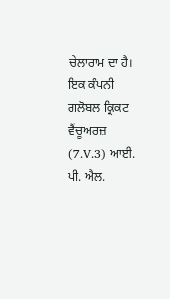ਚੇਲਾਰਾਮ ਦਾ ਹੈ। ਇਕ ਕੰਪਨੀ ਗਲੋਬਲ ਕ੍ਰਿਕਟ ਵੈਂਚੂਅਰਜ਼ (7.V.3) ਆਈ. ਪੀ. ਐਲ.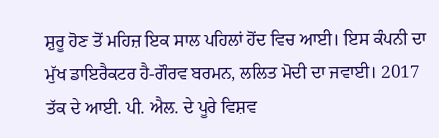ਸ਼ੁਰੂ ਹੋਣ ਤੋਂ ਮਹਿਜ਼ ਇਕ ਸਾਲ ਪਹਿਲਾਂ ਹੋਂਦ ਵਿਚ ਆਈ। ਇਸ ਕੰਪਨੀ ਦਾ ਮੁੱਖ ਡਾਇਰੈਕਟਰ ਹੈ-ਗੌਰਵ ਬਰਮਨ, ਲਲਿਤ ਮੋਦੀ ਦਾ ਜਵਾਈ। 2017 ਤੱਕ ਦੇ ਆਈ. ਪੀ. ਐਲ. ਦੇ ਪੂਰੇ ਵਿਸ਼ਵ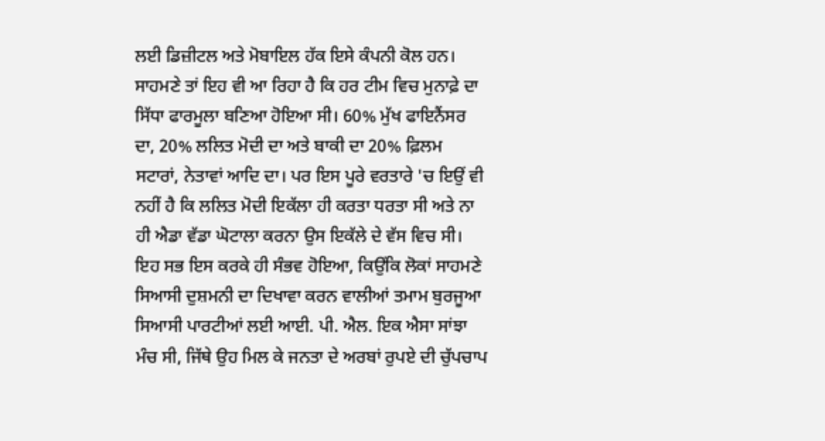ਲਈ ਡਿਜ਼ੀਟਲ ਅਤੇ ਮੋਬਾਇਲ ਹੱਕ ਇਸੇ ਕੰਪਨੀ ਕੋਲ ਹਨ। ਸਾਹਮਣੇ ਤਾਂ ਇਹ ਵੀ ਆ ਰਿਹਾ ਹੈ ਕਿ ਹਰ ਟੀਮ ਵਿਚ ਮੁਨਾਫ਼ੇ ਦਾ ਸਿੱਧਾ ਫਾਰਮੂਲਾ ਬਣਿਆ ਹੋਇਆ ਸੀ। 60% ਮੁੱਖ ਫਾਇਨੈਂਸਰ ਦਾ, 20% ਲਲਿਤ ਮੋਦੀ ਦਾ ਅਤੇ ਬਾਕੀ ਦਾ 20% ਫ਼ਿਲਮ ਸਟਾਰਾਂ, ਨੇਤਾਵਾਂ ਆਦਿ ਦਾ। ਪਰ ਇਸ ਪੂਰੇ ਵਰਤਾਰੇ 'ਚ ਇਉਂ ਵੀ ਨਹੀਂ ਹੈ ਕਿ ਲਲਿਤ ਮੋਦੀ ਇਕੱਲਾ ਹੀ ਕਰਤਾ ਧਰਤਾ ਸੀ ਅਤੇ ਨਾ ਹੀ ਐਡਾ ਵੱਡਾ ਘੋਟਾਲਾ ਕਰਨਾ ਉਸ ਇਕੱਲੇ ਦੇ ਵੱਸ ਵਿਚ ਸੀ। ਇਹ ਸਭ ਇਸ ਕਰਕੇ ਹੀ ਸੰਭਵ ਹੋਇਆ, ਕਿਉਂਕਿ ਲੋਕਾਂ ਸਾਹਮਣੇ ਸਿਆਸੀ ਦੁਸ਼ਮਨੀ ਦਾ ਦਿਖਾਵਾ ਕਰਨ ਵਾਲੀਆਂ ਤਮਾਮ ਬੁਰਜੂਆ ਸਿਆਸੀ ਪਾਰਟੀਆਂ ਲਈ ਆਈ. ਪੀ. ਐਲ. ਇਕ ਐਸਾ ਸਾਂਝਾ ਮੰਚ ਸੀ, ਜਿੱਥੇ ਉਹ ਮਿਲ ਕੇ ਜਨਤਾ ਦੇ ਅਰਬਾਂ ਰੁਪਏ ਦੀ ਚੁੱਪਚਾਪ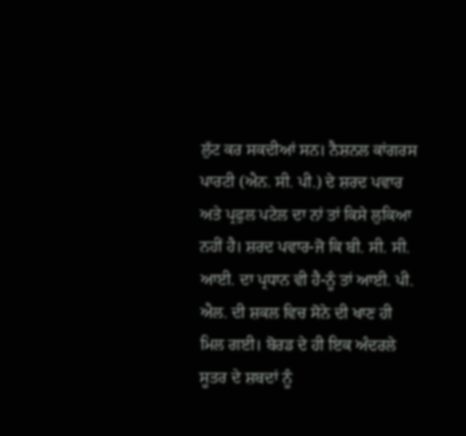ਲੁੱਟ ਕਰ ਸਕਦੀਆਂ ਸਨ। ਨੈਸ਼ਨਲ ਕਾਂਗਰਸ ਪਾਰਟੀ (ਐਨ. ਸੀ. ਪੀ.) ਦੇ ਸ਼ਰਦ ਪਵਾਰ ਅਤੇ ਪ੍ਰਫੁਲ ਪਟੇਲ ਦਾ ਨਾਂ ਤਾਂ ਕਿਸੇ ਲੁਕਿਆ ਨਹੀਂ ਹੈ। ਸ਼ਰਦ ਪਵਾਰ-ਜੋ ਕਿ ਬੀ. ਸੀ. ਸੀ. ਆਈ. ਦਾ ਪ੍ਰਧਾਨ ਵੀ ਹੈ-ਨੂੰ ਤਾਂ ਆਈ. ਪੀ. ਐਲ. ਦੀ ਸ਼ਕਲ ਵਿਚ ਸੋਨੇ ਦੀ ਖਾਣ ਹੀ ਮਿਲ ਗਈ। ਬੋਰਡ ਦੇ ਹੀ ਇਕ ਅੰਦਰਲੇ ਸੂਤਰ ਦੇ ਸ਼ਬਦਾਂ ਨੂੰ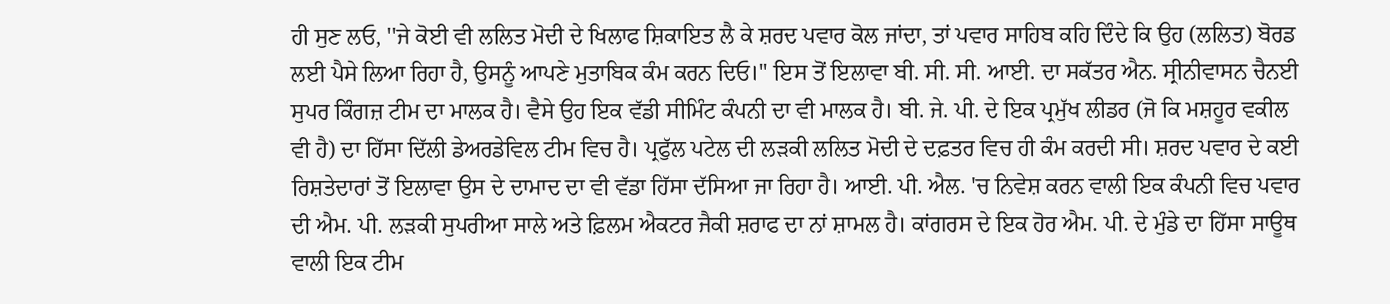ਹੀ ਸੁਣ ਲਓ, ''ਜੇ ਕੋਈ ਵੀ ਲਲਿਤ ਮੋਦੀ ਦੇ ਖਿਲਾਫ ਸ਼ਿਕਾਇਤ ਲੈ ਕੇ ਸ਼ਰਦ ਪਵਾਰ ਕੋਲ ਜਾਂਦਾ, ਤਾਂ ਪਵਾਰ ਸਾਹਿਬ ਕਹਿ ਦਿੰਦੇ ਕਿ ਉਹ (ਲਲਿਤ) ਬੋਰਡ ਲਈ ਪੈਸੇ ਲਿਆ ਰਿਹਾ ਹੈ, ਉਸਨੂੰ ਆਪਣੇ ਮੁਤਾਬਿਕ ਕੰਮ ਕਰਨ ਦਿਓ।'' ਇਸ ਤੋਂ ਇਲਾਵਾ ਬੀ. ਸੀ. ਸੀ. ਆਈ. ਦਾ ਸਕੱਤਰ ਐਨ. ਸ੍ਰੀਨੀਵਾਸਨ ਚੈਨਈ ਸੁਪਰ ਕਿੰਗਜ਼ ਟੀਮ ਦਾ ਮਾਲਕ ਹੈ। ਵੈਸੇ ਉਹ ਇਕ ਵੱਡੀ ਸੀਮਿੰਟ ਕੰਪਨੀ ਦਾ ਵੀ ਮਾਲਕ ਹੈ। ਬੀ. ਜੇ. ਪੀ. ਦੇ ਇਕ ਪ੍ਰਮੁੱਖ ਲੀਡਰ (ਜੋ ਕਿ ਮਸ਼ਹੂਰ ਵਕੀਲ ਵੀ ਹੈ) ਦਾ ਹਿੱਸਾ ਦਿੱਲੀ ਡੇਅਰਡੇਵਿਲ ਟੀਮ ਵਿਚ ਹੈ। ਪ੍ਰਫੁੱਲ ਪਟੇਲ ਦੀ ਲੜਕੀ ਲਲਿਤ ਮੋਦੀ ਦੇ ਦਫ਼ਤਰ ਵਿਚ ਹੀ ਕੰਮ ਕਰਦੀ ਸੀ। ਸ਼ਰਦ ਪਵਾਰ ਦੇ ਕਈ ਰਿਸ਼ਤੇਦਾਰਾਂ ਤੋਂ ਇਲਾਵਾ ਉਸ ਦੇ ਦਾਮਾਦ ਦਾ ਵੀ ਵੱਡਾ ਹਿੱਸਾ ਦੱਸਿਆ ਜਾ ਰਿਹਾ ਹੈ। ਆਈ. ਪੀ. ਐਲ. 'ਚ ਨਿਵੇਸ਼ ਕਰਨ ਵਾਲੀ ਇਕ ਕੰਪਨੀ ਵਿਚ ਪਵਾਰ ਦੀ ਐਮ. ਪੀ. ਲੜਕੀ ਸੁਪਰੀਆ ਸਾਲੇ ਅਤੇ ਫ਼ਿਲਮ ਐਕਟਰ ਜੈਕੀ ਸ਼ਰਾਫ ਦਾ ਨਾਂ ਸ਼ਾਮਲ ਹੈ। ਕਾਂਗਰਸ ਦੇ ਇਕ ਹੋਰ ਐਮ. ਪੀ. ਦੇ ਮੁੰਡੇ ਦਾ ਹਿੱਸਾ ਸਾਊਥ ਵਾਲੀ ਇਕ ਟੀਮ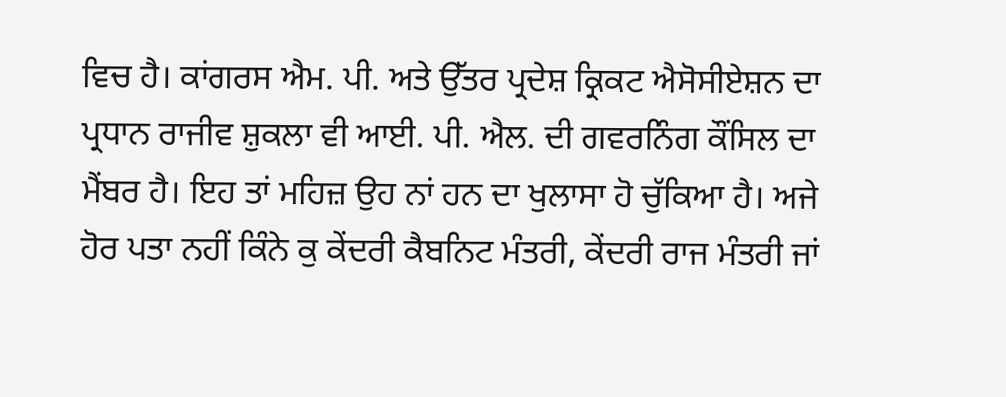ਵਿਚ ਹੈ। ਕਾਂਗਰਸ ਐਮ. ਪੀ. ਅਤੇ ਉੱਤਰ ਪ੍ਰਦੇਸ਼ ਕ੍ਰਿਕਟ ਐਸੋਸੀਏਸ਼ਨ ਦਾ ਪ੍ਰਧਾਨ ਰਾਜੀਵ ਸ਼ੁਕਲਾ ਵੀ ਆਈ. ਪੀ. ਐਲ. ਦੀ ਗਵਰਨਿੰਗ ਕੌਂਸਿਲ ਦਾ ਮੈਂਬਰ ਹੈ। ਇਹ ਤਾਂ ਮਹਿਜ਼ ਉਹ ਨਾਂ ਹਨ ਦਾ ਖੁਲਾਸਾ ਹੋ ਚੁੱਕਿਆ ਹੈ। ਅਜੇ ਹੋਰ ਪਤਾ ਨਹੀਂ ਕਿੰਨੇ ਕੁ ਕੇਂਦਰੀ ਕੈਬਨਿਟ ਮੰਤਰੀ, ਕੇਂਦਰੀ ਰਾਜ ਮੰਤਰੀ ਜਾਂ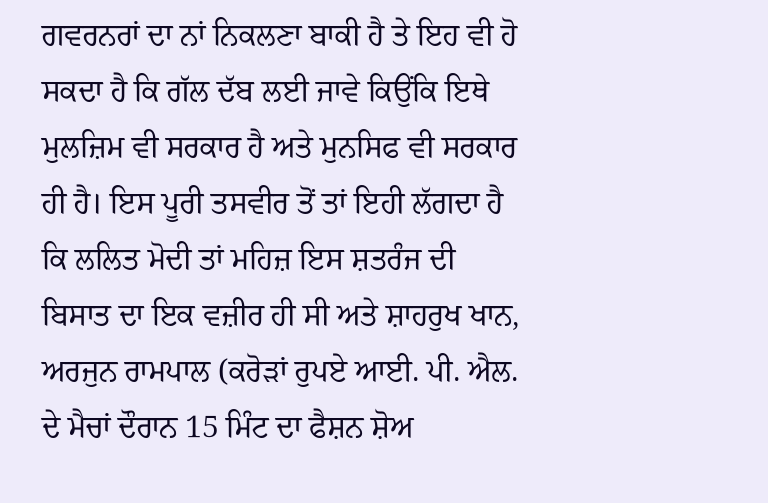ਗਵਰਨਰਾਂ ਦਾ ਨਾਂ ਨਿਕਲਣਾ ਬਾਕੀ ਹੈ ਤੇ ਇਹ ਵੀ ਹੋ ਸਕਦਾ ਹੈ ਕਿ ਗੱਲ ਦੱਬ ਲਈ ਜਾਵੇ ਕਿਉਂਕਿ ਇਥੇ ਮੁਲਜ਼ਿਮ ਵੀ ਸਰਕਾਰ ਹੈ ਅਤੇ ਮੁਨਸਿਫ ਵੀ ਸਰਕਾਰ ਹੀ ਹੈ। ਇਸ ਪੂਰੀ ਤਸਵੀਰ ਤੋਂ ਤਾਂ ਇਹੀ ਲੱਗਦਾ ਹੈ ਕਿ ਲਲਿਤ ਮੋਦੀ ਤਾਂ ਮਹਿਜ਼ ਇਸ ਸ਼ਤਰੰਜ ਦੀ ਬਿਸਾਤ ਦਾ ਇਕ ਵਜ਼ੀਰ ਹੀ ਸੀ ਅਤੇ ਸ਼ਾਹਰੁਖ ਖਾਨ, ਅਰਜੁਨ ਰਾਮਪਾਲ (ਕਰੋੜਾਂ ਰੁਪਏ ਆਈ. ਪੀ. ਐਲ. ਦੇ ਮੈਚਾਂ ਦੌਰਾਨ 15 ਮਿੰਟ ਦਾ ਫੈਸ਼ਨ ਸ਼ੋਅ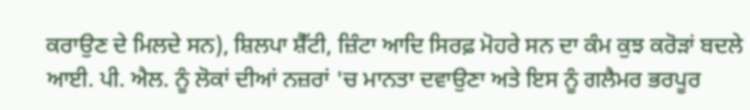ਕਰਾਉਣ ਦੇ ਮਿਲਦੇ ਸਨ), ਸ਼ਿਲਪਾ ਸ਼ੈੱਟੀ, ਜ਼ਿੰਟਾ ਆਦਿ ਸਿਰਫ਼ ਮੋਹਰੇ ਸਨ ਦਾ ਕੰਮ ਕੁਝ ਕਰੋੜਾਂ ਬਦਲੇ ਆਈ. ਪੀ. ਐਲ. ਨੂੰ ਲੋਕਾਂ ਦੀਆਂ ਨਜ਼ਰਾਂ 'ਚ ਮਾਨਤਾ ਦਵਾਉਣਾ ਅਤੇ ਇਸ ਨੂੰ ਗਲੈਮਰ ਭਰਪੂਰ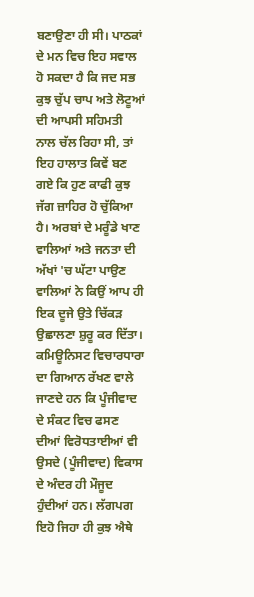ਬਣਾਉਣਾ ਹੀ ਸੀ। ਪਾਠਕਾਂ ਦੇ ਮਨ ਵਿਚ ਇਹ ਸਵਾਲ ਹੋ ਸਕਦਾ ਹੈ ਕਿ ਜਦ ਸਭ ਕੁਝ ਚੁੱਪ ਚਾਪ ਅਤੇ ਲੋਟੂਆਂ ਦੀ ਆਪਸੀ ਸਹਿਮਤੀ ਨਾਲ ਚੱਲ ਰਿਹਾ ਸੀ, ਤਾਂ ਇਹ ਹਾਲਾਤ ਕਿਵੇਂ ਬਣ ਗਏ ਕਿ ਹੁਣ ਕਾਫੀ ਕੁਝ ਜੱਗ ਜ਼ਾਹਿਰ ਹੋ ਚੁੱਕਿਆ ਹੈ। ਅਰਬਾਂ ਦੇ ਮਰੂੰਡੇ ਖਾਣ ਵਾਲਿਆਂ ਅਤੇ ਜਨਤਾ ਦੀ ਅੱਖਾਂ 'ਚ ਘੱਟਾ ਪਾਉਣ ਵਾਲਿਆਂ ਨੇ ਕਿਉਂ ਆਪ ਹੀ ਇਕ ਦੂਜੇ ਉਤੇ ਚਿੱਕੜ ਉਛਾਲਣਾ ਸ਼ੁਰੂ ਕਰ ਦਿੱਤਾ। ਕਮਿਊਨਿਸਟ ਵਿਚਾਰਧਾਰਾ ਦਾ ਗਿਆਨ ਰੱਖਣ ਵਾਲੇ ਜਾਣਦੇ ਹਨ ਕਿ ਪੂੰਜੀਵਾਦ ਦੇ ਸੰਕਟ ਵਿਚ ਫਸਣ ਦੀਆਂ ਵਿਰੋਧਤਾਈਆਂ ਵੀ ਉਸਦੇ (ਪੂੰਜੀਵਾਦ) ਵਿਕਾਸ ਦੇ ਅੰਦਰ ਹੀ ਮੌਜੂਦ ਹੁੰਦੀਆਂ ਹਨ। ਲੱਗਪਗ ਇਹੋ ਜਿਹਾ ਹੀ ਕੁਝ ਐਥੇ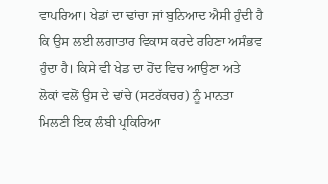ਵਾਪਰਿਆ। ਖੇਡਾਂ ਦਾ ਢਾਂਚਾ ਜਾਂ ਬੁਨਿਆਦ ਐਸੀ ਹੁੰਦੀ ਹੈ ਕਿ ਉਸ ਲਈ ਲਗਾਤਾਰ ਵਿਕਾਸ ਕਰਦੇ ਰਹਿਣਾ ਅਸੰਭਵ ਹੁੰਦਾ ਹੈ। ਕਿਸੇ ਵੀ ਖੇਡ ਦਾ ਹੋਂਦ ਵਿਚ ਆਉਣਾ ਅਤੇ ਲੋਕਾਂ ਵਲੋਂ ਉਸ ਦੇ ਢਾਂਚੇ (ਸਟਰੱਕਚਰ) ਨੂੰ ਮਾਨਤਾ ਮਿਲਣੀ ਇਕ ਲੰਬੀ ਪ੍ਰਕਿਰਿਆ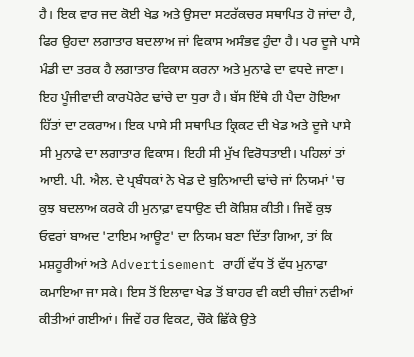ਹੈ। ਇਕ ਵਾਰ ਜਦ ਕੋਈ ਖੇਡ ਅਤੇ ਉਸਦਾ ਸਟਰੱਕਚਰ ਸਥਾਪਿਤ ਹੋ ਜਾਂਦਾ ਹੈ, ਫਿਰ ਉਹਦਾ ਲਗਾਤਾਰ ਬਦਲਾਅ ਜਾਂ ਵਿਕਾਸ ਅਸੰਭਵ ਹੁੰਦਾ ਹੈ। ਪਰ ਦੂਜੇ ਪਾਸੇ ਮੰਡੀ ਦਾ ਤਰਕ ਹੈ ਲਗਾਤਾਰ ਵਿਕਾਸ ਕਰਨਾ ਅਤੇ ਮੁਨਾਫੇ ਦਾ ਵਧਦੇ ਜਾਣਾ। ਇਹ ਪੂੰਜੀਵਾਦੀ ਕਾਰਪੋਰੇਟ ਢਾਂਚੇ ਦਾ ਧੁਰਾ ਹੈ। ਬੱਸ ਇੱਥੇ ਹੀ ਪੈਦਾ ਹੋਇਆ ਹਿੱਤਾਂ ਦਾ ਟਕਰਾਅ। ਇਕ ਪਾਸੇ ਸੀ ਸਥਾਪਿਤ ਕ੍ਰਿਕਟ ਦੀ ਖੇਡ ਅਤੇ ਦੂਜੇ ਪਾਸੇ ਸੀ ਮੁਨਾਫੇ ਦਾ ਲਗਾਤਾਰ ਵਿਕਾਸ। ਇਹੀ ਸੀ ਮੁੱਖ ਵਿਰੋਧਤਾਈ। ਪਹਿਲਾਂ ਤਾਂ ਆਈ. ਪੀ. ਐਲ. ਦੇ ਪ੍ਰਬੰਧਕਾਂ ਨੇ ਖੇਡ ਦੇ ਬੁਨਿਆਦੀ ਢਾਂਚੇ ਜਾਂ ਨਿਯਮਾਂ 'ਚ ਕੁਝ ਬਦਲਾਅ ਕਰਕੇ ਹੀ ਮੁਨਾਫ਼ਾ ਵਧਾਉਣ ਦੀ ਕੋਸ਼ਿਸ਼ ਕੀਤੀ। ਜਿਵੇਂ ਕੁਝ ਓਵਰਾਂ ਬਾਅਦ 'ਟਾਇਮ ਆਊਟ' ਦਾ ਨਿਯਮ ਬਣਾ ਦਿੱਤਾ ਗਿਆ, ਤਾਂ ਕਿ ਮਸ਼ਹੂਰੀਆਂ ਅਤੇ Advertisement ਰਾਹੀਂ ਵੱਧ ਤੋਂ ਵੱਧ ਮੁਨਾਫਾ ਕਮਾਇਆ ਜਾ ਸਕੇ। ਇਸ ਤੋਂ ਇਲਾਵਾ ਖੇਡ ਤੋਂ ਬਾਹਰ ਵੀ ਕਈ ਚੀਜ਼ਾਂ ਨਵੀਆਂ ਕੀਤੀਆਂ ਗਈਆਂ। ਜਿਵੇਂ ਹਰ ਵਿਕਟ, ਚੌਕੇ ਛਿੱਕੇ ਉਤੇ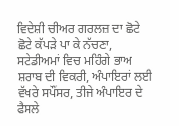ਵਿਦੇਸ਼ੀ ਚੀਅਰ ਗਰਲਜ਼ ਦਾ ਛੋਟੇ ਛੋਟੇ ਕੱਪੜੇ ਪਾ ਕੇ ਨੱਚਣਾ,
ਸਟੇਡੀਅਮਾਂ ਵਿਚ ਮਹਿੰਗੇ ਭਾਅ ਸ਼ਰਾਬ ਦੀ ਵਿਕਰੀ, ਅੰਪਾਇਰਾਂ ਲਈ ਵੱਖਰੇ ਸਪੌਂਸਰ, ਤੀਜੇ ਅੰਪਾਇਰ ਦੇ ਫੈਸਲੇ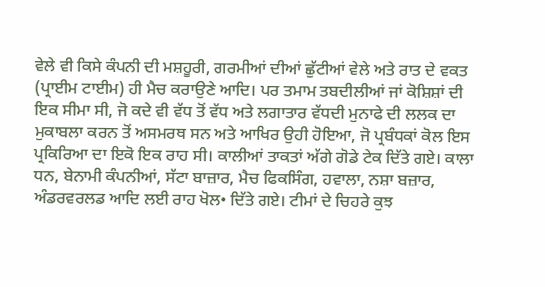ਵੇਲੇ ਵੀ ਕਿਸੇ ਕੰਪਨੀ ਦੀ ਮਸ਼ਹੂਰੀ, ਗਰਮੀਆਂ ਦੀਆਂ ਛੁੱਟੀਆਂ ਵੇਲੇ ਅਤੇ ਰਾਤ ਦੇ ਵਕਤ (ਪ੍ਰਾਈਮ ਟਾਈਮ) ਹੀ ਮੈਚ ਕਰਾਉਣੇ ਆਦਿ। ਪਰ ਤਮਾਮ ਤਬਦੀਲੀਆਂ ਜਾਂ ਕੋਸ਼ਿਸ਼ਾਂ ਦੀ ਇਕ ਸੀਮਾ ਸੀ, ਜੋ ਕਦੇ ਵੀ ਵੱਧ ਤੋਂ ਵੱਧ ਅਤੇ ਲਗਾਤਾਰ ਵੱਧਦੀ ਮੁਨਾਫੇ ਦੀ ਲਲਕ ਦਾ ਮੁਕਾਬਲਾ ਕਰਨ ਤੋਂ ਅਸਮਰਥ ਸਨ ਅਤੇ ਆਖਿਰ ਉਹੀ ਹੋਇਆ, ਜੋ ਪ੍ਰਬੰਧਕਾਂ ਕੋਲ ਇਸ ਪ੍ਰਕਿਰਿਆ ਦਾ ਇਕੋ ਇਕ ਰਾਹ ਸੀ। ਕਾਲੀਆਂ ਤਾਕਤਾਂ ਅੱਗੇ ਗੋਡੇ ਟੇਕ ਦਿੱਤੇ ਗਏ। ਕਾਲਾ ਧਨ, ਬੇਨਾਮੀ ਕੰਪਨੀਆਂ, ਸੱਟਾ ਬਾਜ਼ਾਰ, ਮੈਚ ਫਿਕਸਿੰਗ, ਹਵਾਲਾ, ਨਸ਼ਾ ਬਜ਼ਾਰ, ਅੰਡਰਵਰਲਡ ਆਦਿ ਲਈ ਰਾਹ ਖੋਲ• ਦਿੱਤੇ ਗਏ। ਟੀਮਾਂ ਦੇ ਚਿਹਰੇ ਕੁਝ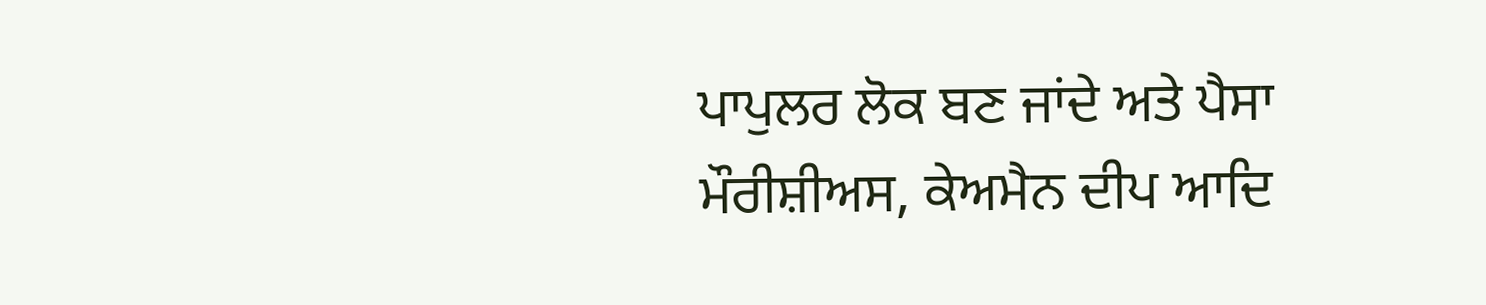ਪਾਪੁਲਰ ਲੋਕ ਬਣ ਜਾਂਦੇ ਅਤੇ ਪੈਸਾ ਮੌਰੀਸ਼ੀਅਸ, ਕੇਅਮੈਨ ਦੀਪ ਆਦਿ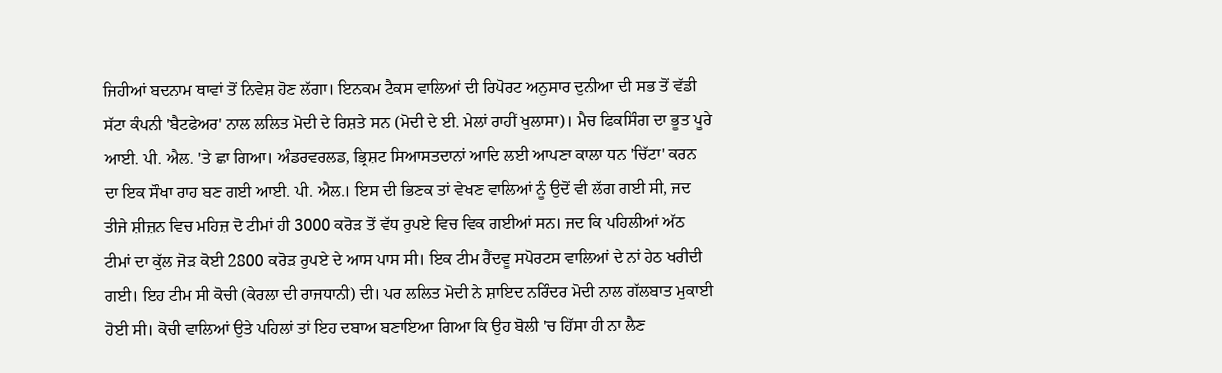ਜਿਹੀਆਂ ਬਦਨਾਮ ਥਾਵਾਂ ਤੋਂ ਨਿਵੇਸ਼ ਹੋਣ ਲੱਗਾ। ਇਨਕਮ ਟੈਕਸ ਵਾਲਿਆਂ ਦੀ ਰਿਪੋਰਟ ਅਨੁਸਾਰ ਦੁਨੀਆ ਦੀ ਸਭ ਤੋਂ ਵੱਡੀ ਸੱਟਾ ਕੰਪਨੀ 'ਬੈਟਫੇਅਰ' ਨਾਲ ਲਲਿਤ ਮੋਦੀ ਦੇ ਰਿਸ਼ਤੇ ਸਨ (ਮੋਦੀ ਦੇ ਈ. ਮੇਲਾਂ ਰਾਹੀਂ ਖੁਲਾਸਾ)। ਮੈਚ ਫਿਕਸਿੰਗ ਦਾ ਭੂਤ ਪੂਰੇ ਆਈ. ਪੀ. ਐਲ. 'ਤੇ ਛਾ ਗਿਆ। ਅੰਡਰਵਰਲਡ, ਭ੍ਰਿਸ਼ਟ ਸਿਆਸਤਦਾਨਾਂ ਆਦਿ ਲਈ ਆਪਣਾ ਕਾਲਾ ਧਨ 'ਚਿੱਟਾ' ਕਰਨ ਦਾ ਇਕ ਸੌਖਾ ਰਾਹ ਬਣ ਗਈ ਆਈ. ਪੀ. ਐਲ.। ਇਸ ਦੀ ਭਿਣਕ ਤਾਂ ਵੇਖਣ ਵਾਲਿਆਂ ਨੂੰ ਉਦੋਂ ਵੀ ਲੱਗ ਗਈ ਸੀ, ਜਦ ਤੀਜੇ ਸ਼ੀਜ਼ਨ ਵਿਚ ਮਹਿਜ਼ ਦੋ ਟੀਮਾਂ ਹੀ 3000 ਕਰੋੜ ਤੋਂ ਵੱਧ ਰੁਪਏ ਵਿਚ ਵਿਕ ਗਈਆਂ ਸਨ। ਜਦ ਕਿ ਪਹਿਲੀਆਂ ਅੱਠ ਟੀਮਾਂ ਦਾ ਕੁੱਲ ਜੋੜ ਕੋਈ 2800 ਕਰੋੜ ਰੁਪਏ ਦੇ ਆਸ ਪਾਸ ਸੀ। ਇਕ ਟੀਮ ਰੈਂਦਵੂ ਸਪੋਰਟਸ ਵਾਲਿਆਂ ਦੇ ਨਾਂ ਹੇਠ ਖਰੀਦੀ ਗਈ। ਇਹ ਟੀਮ ਸੀ ਕੋਚੀ (ਕੇਰਲਾ ਦੀ ਰਾਜਧਾਨੀ) ਦੀ। ਪਰ ਲਲਿਤ ਮੋਦੀ ਨੇ ਸ਼ਾਇਦ ਨਰਿੰਦਰ ਮੋਦੀ ਨਾਲ ਗੱਲਬਾਤ ਮੁਕਾਈ ਹੋਈ ਸੀ। ਕੋਚੀ ਵਾਲਿਆਂ ਉਤੇ ਪਹਿਲਾਂ ਤਾਂ ਇਹ ਦਬਾਅ ਬਣਾਇਆ ਗਿਆ ਕਿ ਉਹ ਬੋਲੀ 'ਚ ਹਿੱਸਾ ਹੀ ਨਾ ਲੈਣ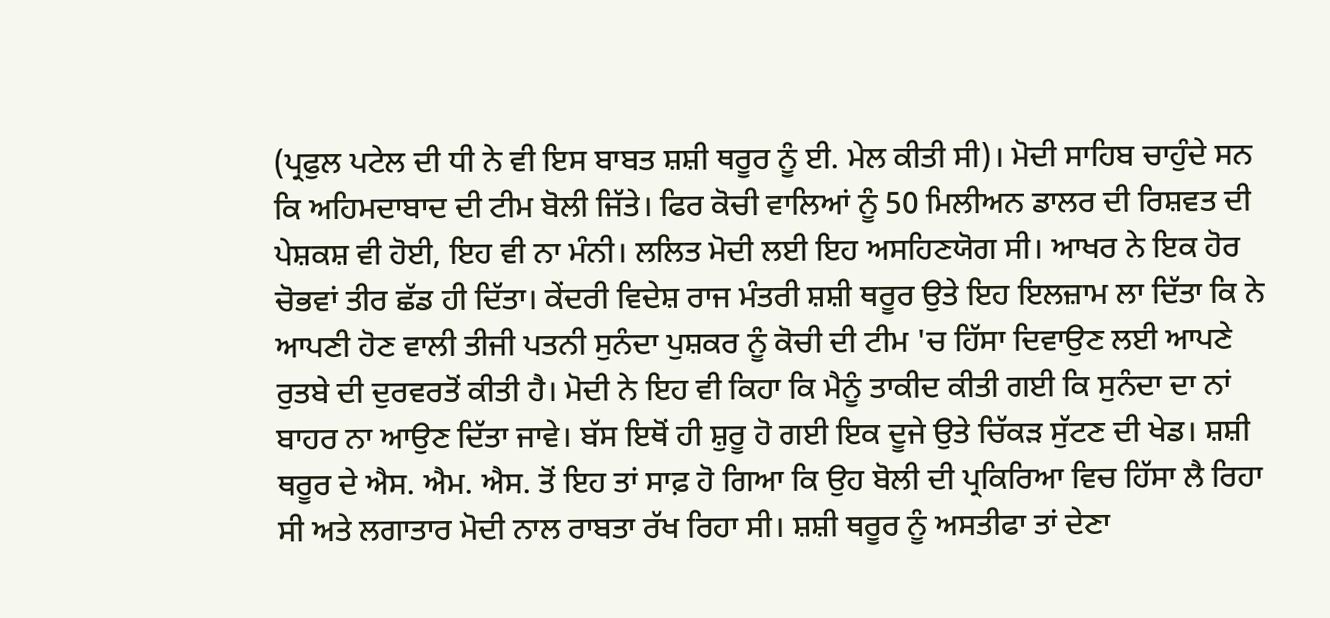(ਪ੍ਰਫੁਲ ਪਟੇਲ ਦੀ ਧੀ ਨੇ ਵੀ ਇਸ ਬਾਬਤ ਸ਼ਸ਼ੀ ਥਰੂਰ ਨੂੰ ਈ. ਮੇਲ ਕੀਤੀ ਸੀ)। ਮੋਦੀ ਸਾਹਿਬ ਚਾਹੁੰਦੇ ਸਨ ਕਿ ਅਹਿਮਦਾਬਾਦ ਦੀ ਟੀਮ ਬੋਲੀ ਜਿੱਤੇ। ਫਿਰ ਕੋਚੀ ਵਾਲਿਆਂ ਨੂੰ 50 ਮਿਲੀਅਨ ਡਾਲਰ ਦੀ ਰਿਸ਼ਵਤ ਦੀ ਪੇਸ਼ਕਸ਼ ਵੀ ਹੋਈ, ਇਹ ਵੀ ਨਾ ਮੰਨੀ। ਲਲਿਤ ਮੋਦੀ ਲਈ ਇਹ ਅਸਹਿਣਯੋਗ ਸੀ। ਆਖਰ ਨੇ ਇਕ ਹੋਰ ਚੋਭਵਾਂ ਤੀਰ ਛੱਡ ਹੀ ਦਿੱਤਾ। ਕੇਂਦਰੀ ਵਿਦੇਸ਼ ਰਾਜ ਮੰਤਰੀ ਸ਼ਸ਼ੀ ਥਰੂਰ ਉਤੇ ਇਹ ਇਲਜ਼ਾਮ ਲਾ ਦਿੱਤਾ ਕਿ ਨੇ ਆਪਣੀ ਹੋਣ ਵਾਲੀ ਤੀਜੀ ਪਤਨੀ ਸੁਨੰਦਾ ਪੁਸ਼ਕਰ ਨੂੰ ਕੋਚੀ ਦੀ ਟੀਮ 'ਚ ਹਿੱਸਾ ਦਿਵਾਉਣ ਲਈ ਆਪਣੇ ਰੁਤਬੇ ਦੀ ਦੁਰਵਰਤੋਂ ਕੀਤੀ ਹੈ। ਮੋਦੀ ਨੇ ਇਹ ਵੀ ਕਿਹਾ ਕਿ ਮੈਨੂੰ ਤਾਕੀਦ ਕੀਤੀ ਗਈ ਕਿ ਸੁਨੰਦਾ ਦਾ ਨਾਂ ਬਾਹਰ ਨਾ ਆਉਣ ਦਿੱਤਾ ਜਾਵੇ। ਬੱਸ ਇਥੋਂ ਹੀ ਸ਼ੁਰੂ ਹੋ ਗਈ ਇਕ ਦੂਜੇ ਉਤੇ ਚਿੱਕੜ ਸੁੱਟਣ ਦੀ ਖੇਡ। ਸ਼ਸ਼ੀ ਥਰੂਰ ਦੇ ਐਸ. ਐਮ. ਐਸ. ਤੋਂ ਇਹ ਤਾਂ ਸਾਫ਼ ਹੋ ਗਿਆ ਕਿ ਉਹ ਬੋਲੀ ਦੀ ਪ੍ਰਕਿਰਿਆ ਵਿਚ ਹਿੱਸਾ ਲੈ ਰਿਹਾ ਸੀ ਅਤੇ ਲਗਾਤਾਰ ਮੋਦੀ ਨਾਲ ਰਾਬਤਾ ਰੱਖ ਰਿਹਾ ਸੀ। ਸ਼ਸ਼ੀ ਥਰੂਰ ਨੂੰ ਅਸਤੀਫਾ ਤਾਂ ਦੇਣਾ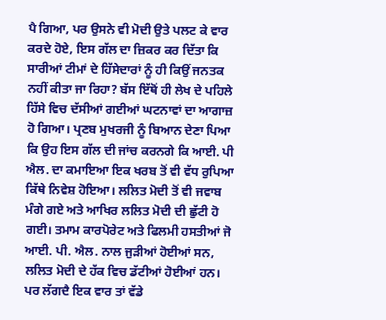ਪੈ ਗਿਆ, ਪਰ ਉਸਨੇ ਵੀ ਮੋਦੀ ਉਤੇ ਪਲਟ ਕੇ ਵਾਰ ਕਰਦੇ ਹੋਏ, ਇਸ ਗੱਲ ਦਾ ਜ਼ਿਕਰ ਕਰ ਦਿੱਤਾ ਕਿ ਸਾਰੀਆਂ ਟੀਮਾਂ ਦੇ ਹਿੱਸੇਦਾਰਾਂ ਨੂੰ ਹੀ ਕਿਉਂ ਜਨਤਕ ਨਹੀਂ ਕੀਤਾ ਜਾ ਰਿਹਾ? ਬੱਸ ਇੱਥੋਂ ਹੀ ਲੇਖ ਦੇ ਪਹਿਲੇ ਹਿੱਸੇ ਵਿਚ ਦੱਸੀਆਂ ਗਈਆਂ ਘਟਨਾਵਾਂ ਦਾ ਆਗਾਜ਼ ਹੋ ਗਿਆ। ਪ੍ਰਣਬ ਮੁਖਰਜੀ ਨੂੰ ਬਿਆਨ ਦੇਣਾ ਪਿਆ ਕਿ ਉਹ ਇਸ ਗੱਲ ਦੀ ਜਾਂਚ ਕਰਨਗੇ ਕਿ ਆਈ. ਪੀ ਐਲ. ਦਾ ਕਮਾਇਆ ਇਕ ਖਰਬ ਤੋਂ ਵੀ ਵੱਧ ਰੁਪਿਆ ਕਿੱਥੇ ਨਿਵੇਸ਼ ਹੋਇਆ। ਲਲਿਤ ਮੋਦੀ ਤੋਂ ਵੀ ਜਵਾਬ ਮੰਗੇ ਗਏ ਅਤੇ ਆਖਿਰ ਲਲਿਤ ਮੋਦੀ ਦੀ ਛੁੱਟੀ ਹੋ ਗਈ। ਤਮਾਮ ਕਾਰਪੋਰੇਟ ਅਤੇ ਫਿਲਮੀ ਹਸਤੀਆਂ ਜੋ ਆਈ. ਪੀ. ਐਲ. ਨਾਲ ਜੁੜੀਆਂ ਹੋਈਆਂ ਸਨ, ਲਲਿਤ ਮੋਦੀ ਦੇ ਹੱਕ ਵਿਚ ਡੱਟੀਆਂ ਹੋਈਆਂ ਹਨ। ਪਰ ਲੱਗਦੈ ਇਕ ਵਾਰ ਤਾਂ ਵੱਡੇ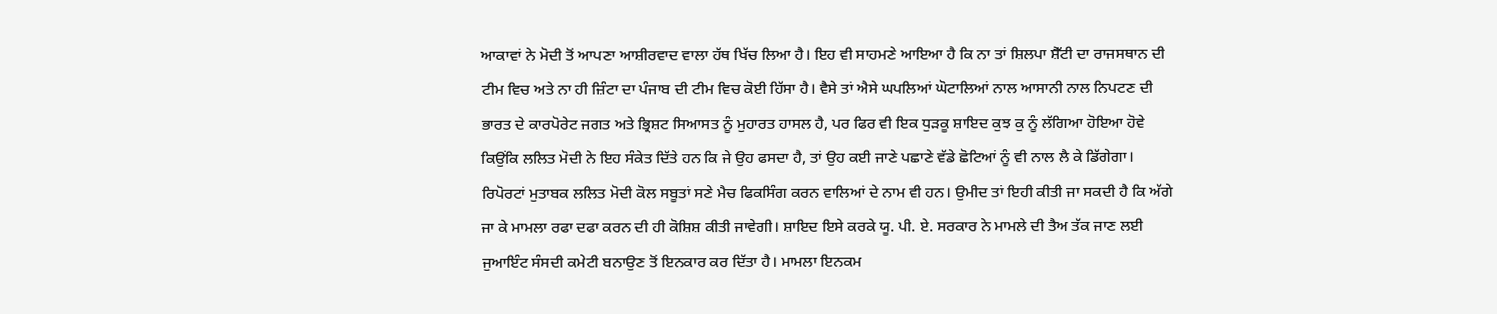ਆਕਾਵਾਂ ਨੇ ਮੋਦੀ ਤੋਂ ਆਪਣਾ ਆਸ਼ੀਰਵਾਦ ਵਾਲਾ ਹੱਥ ਖਿੱਚ ਲਿਆ ਹੈ। ਇਹ ਵੀ ਸਾਹਮਣੇ ਆਇਆ ਹੈ ਕਿ ਨਾ ਤਾਂ ਸ਼ਿਲਪਾ ਸ਼ੈੱਟੀ ਦਾ ਰਾਜਸਥਾਨ ਦੀ ਟੀਮ ਵਿਚ ਅਤੇ ਨਾ ਹੀ ਜ਼ਿੰਟਾ ਦਾ ਪੰਜਾਬ ਦੀ ਟੀਮ ਵਿਚ ਕੋਈ ਹਿੱਸਾ ਹੈ। ਵੈਸੇ ਤਾਂ ਐਸੇ ਘਪਲਿਆਂ ਘੋਟਾਲਿਆਂ ਨਾਲ ਆਸਾਨੀ ਨਾਲ ਨਿਪਟਣ ਦੀ ਭਾਰਤ ਦੇ ਕਾਰਪੋਰੇਟ ਜਗਤ ਅਤੇ ਭ੍ਰਿਸ਼ਟ ਸਿਆਸਤ ਨੂੰ ਮੁਹਾਰਤ ਹਾਸਲ ਹੈ, ਪਰ ਫਿਰ ਵੀ ਇਕ ਧੁੜਕੂ ਸ਼ਾਇਦ ਕੁਝ ਕੁ ਨੂੰ ਲੱਗਿਆ ਹੋਇਆ ਹੋਵੇ ਕਿਉਂਕਿ ਲਲਿਤ ਮੋਦੀ ਨੇ ਇਹ ਸੰਕੇਤ ਦਿੱਤੇ ਹਨ ਕਿ ਜੇ ਉਹ ਫਸਦਾ ਹੈ, ਤਾਂ ਉਹ ਕਈ ਜਾਣੇ ਪਛਾਣੇ ਵੱਡੇ ਛੋਟਿਆਂ ਨੂੰ ਵੀ ਨਾਲ ਲੈ ਕੇ ਡਿੱਗੇਗਾ। ਰਿਪੋਰਟਾਂ ਮੁਤਾਬਕ ਲਲਿਤ ਮੋਦੀ ਕੋਲ ਸਬੂਤਾਂ ਸਣੇ ਮੈਚ ਫਿਕਸਿੰਗ ਕਰਨ ਵਾਲਿਆਂ ਦੇ ਨਾਮ ਵੀ ਹਨ। ਉਮੀਦ ਤਾਂ ਇਹੀ ਕੀਤੀ ਜਾ ਸਕਦੀ ਹੈ ਕਿ ਅੱਗੇ ਜਾ ਕੇ ਮਾਮਲਾ ਰਫਾ ਦਫਾ ਕਰਨ ਦੀ ਹੀ ਕੋਸ਼ਿਸ਼ ਕੀਤੀ ਜਾਵੇਗੀ। ਸ਼ਾਇਦ ਇਸੇ ਕਰਕੇ ਯੂ. ਪੀ. ਏ. ਸਰਕਾਰ ਨੇ ਮਾਮਲੇ ਦੀ ਤੈਅ ਤੱਕ ਜਾਣ ਲਈ ਜੁਆਇੰਟ ਸੰਸਦੀ ਕਮੇਟੀ ਬਨਾਉਣ ਤੋਂ ਇਨਕਾਰ ਕਰ ਦਿੱਤਾ ਹੈ। ਮਾਮਲਾ ਇਨਕਮ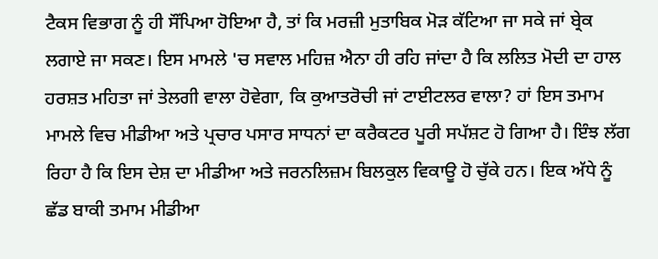ਟੈਕਸ ਵਿਭਾਗ ਨੂੰ ਹੀ ਸੌਂਪਿਆ ਹੋਇਆ ਹੈ, ਤਾਂ ਕਿ ਮਰਜ਼ੀ ਮੁਤਾਬਿਕ ਮੋੜ ਕੱਟਿਆ ਜਾ ਸਕੇ ਜਾਂ ਬ੍ਰੇਕ ਲਗਾਏ ਜਾ ਸਕਣ। ਇਸ ਮਾਮਲੇ 'ਚ ਸਵਾਲ ਮਹਿਜ਼ ਐਨਾ ਹੀ ਰਹਿ ਜਾਂਦਾ ਹੈ ਕਿ ਲਲਿਤ ਮੋਦੀ ਦਾ ਹਾਲ ਹਰਸ਼ਤ ਮਹਿਤਾ ਜਾਂ ਤੇਲਗੀ ਵਾਲਾ ਹੋਵੇਗਾ, ਕਿ ਕੁਆਤਰੋਚੀ ਜਾਂ ਟਾਈਟਲਰ ਵਾਲਾ? ਹਾਂ ਇਸ ਤਮਾਮ ਮਾਮਲੇ ਵਿਚ ਮੀਡੀਆ ਅਤੇ ਪ੍ਰਚਾਰ ਪਸਾਰ ਸਾਧਨਾਂ ਦਾ ਕਰੈਕਟਰ ਪੂਰੀ ਸਪੱਸ਼ਟ ਹੋ ਗਿਆ ਹੈ। ਇੰਝ ਲੱਗ ਰਿਹਾ ਹੈ ਕਿ ਇਸ ਦੇਸ਼ ਦਾ ਮੀਡੀਆ ਅਤੇ ਜਰਨਲਿਜ਼ਮ ਬਿਲਕੁਲ ਵਿਕਾਊ ਹੋ ਚੁੱਕੇ ਹਨ। ਇਕ ਅੱਧੇ ਨੂੰ ਛੱਡ ਬਾਕੀ ਤਮਾਮ ਮੀਡੀਆ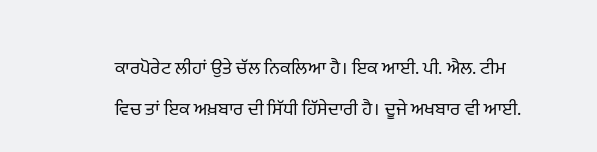ਕਾਰਪੋਰੇਟ ਲੀਹਾਂ ਉਤੇ ਚੱਲ ਨਿਕਲਿਆ ਹੈ। ਇਕ ਆਈ. ਪੀ. ਐਲ. ਟੀਮ ਵਿਚ ਤਾਂ ਇਕ ਅਖ਼ਬਾਰ ਦੀ ਸਿੱਧੀ ਹਿੱਸੇਦਾਰੀ ਹੈ। ਦੂਜੇ ਅਖਬਾਰ ਵੀ ਆਈ.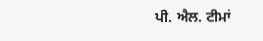ਪੀ. ਐਲ. ਟੀਮਾਂ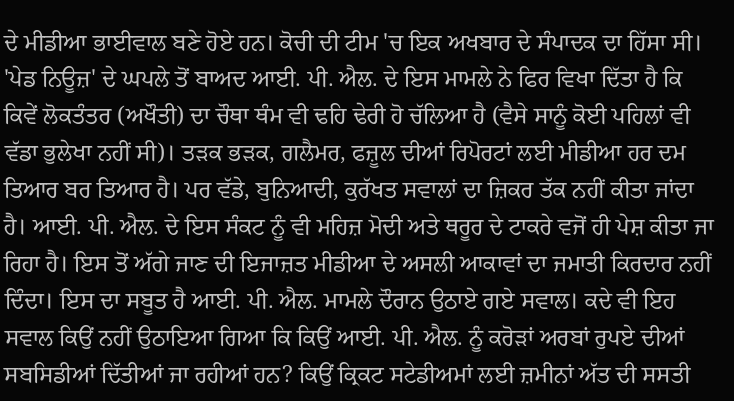ਦੇ ਮੀਡੀਆ ਭਾਈਵਾਲ ਬਣੇ ਹੋਏ ਹਨ। ਕੋਚੀ ਦੀ ਟੀਮ 'ਚ ਇਕ ਅਖਬਾਰ ਦੇ ਸੰਪਾਦਕ ਦਾ ਹਿੱਸਾ ਸੀ। 'ਪੇਡ ਨਿਊਜ਼' ਦੇ ਘਪਲੇ ਤੋਂ ਬਾਅਦ ਆਈ. ਪੀ. ਐਲ. ਦੇ ਇਸ ਮਾਮਲੇ ਨੇ ਫਿਰ ਵਿਖਾ ਦਿੱਤਾ ਹੈ ਕਿ ਕਿਵੇਂ ਲੋਕਤੰਤਰ (ਅਖੌਤੀ) ਦਾ ਚੌਥਾ ਥੰਮ ਵੀ ਢਹਿ ਢੇਰੀ ਹੋ ਚੱਲਿਆ ਹੈ (ਵੈਸੇ ਸਾਨੂੰ ਕੋਈ ਪਹਿਲਾਂ ਵੀ ਵੱਡਾ ਭੁਲੇਖਾ ਨਹੀਂ ਸੀ)। ਤੜਕ ਭੜਕ, ਗਲੈਮਰ, ਫਜ਼ੂਲ ਦੀਆਂ ਰਿਪੋਰਟਾਂ ਲਈ ਮੀਡੀਆ ਹਰ ਦਮ ਤਿਆਰ ਬਰ ਤਿਆਰ ਹੈ। ਪਰ ਵੱਡੇ, ਬੁਨਿਆਦੀ, ਕੁਰੱਖਤ ਸਵਾਲਾਂ ਦਾ ਜ਼ਿਕਰ ਤੱਕ ਨਹੀਂ ਕੀਤਾ ਜਾਂਦਾ ਹੈ। ਆਈ. ਪੀ. ਐਲ. ਦੇ ਇਸ ਸੰਕਟ ਨੂੰ ਵੀ ਮਹਿਜ਼ ਮੋਦੀ ਅਤੇ ਥਰੂਰ ਦੇ ਟਾਕਰੇ ਵਜੋਂ ਹੀ ਪੇਸ਼ ਕੀਤਾ ਜਾ ਰਿਹਾ ਹੈ। ਇਸ ਤੋਂ ਅੱਗੇ ਜਾਣ ਦੀ ਇਜਾਜ਼ਤ ਮੀਡੀਆ ਦੇ ਅਸਲੀ ਆਕਾਵਾਂ ਦਾ ਜਮਾਤੀ ਕਿਰਦਾਰ ਨਹੀਂ ਦਿੰਦਾ। ਇਸ ਦਾ ਸਬੂਤ ਹੈ ਆਈ. ਪੀ. ਐਲ. ਮਾਮਲੇ ਦੌਰਾਨ ਉਠਾਏ ਗਏ ਸਵਾਲ। ਕਦੇ ਵੀ ਇਹ ਸਵਾਲ ਕਿਉਂ ਨਹੀਂ ਉਠਾਇਆ ਗਿਆ ਕਿ ਕਿਉਂ ਆਈ. ਪੀ. ਐਲ. ਨੂੰ ਕਰੋੜਾਂ ਅਰਬਾਂ ਰੁਪਏ ਦੀਆਂ ਸਬਸਿਡੀਆਂ ਦਿੱਤੀਆਂ ਜਾ ਰਹੀਆਂ ਹਨ? ਕਿਉਂ ਕ੍ਰਿਕਟ ਸਟੇਡੀਅਮਾਂ ਲਈ ਜ਼ਮੀਨਾਂ ਅੱਤ ਦੀ ਸਸਤੀ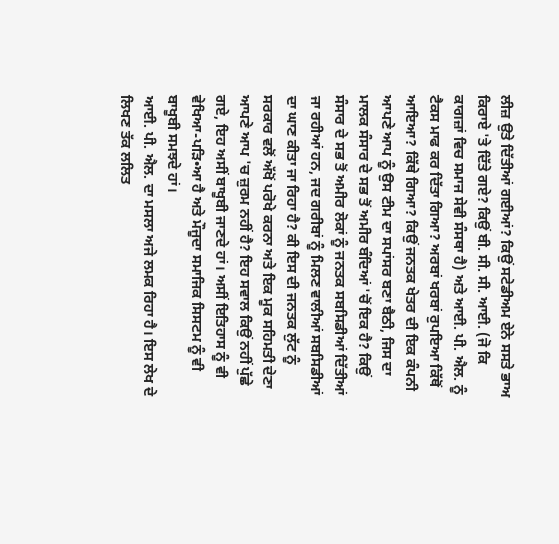ਲੀਜ਼ ਉਤੇ ਦਿੱਤੀਆਂ ਗਈਆਂ? ਕਿਉਂ ਸਟੇਡੀਅਮ ਏਨੇ ਸਸਤੇ ਭਾਅ ਕਿਰਾਏ 'ਤੇ ਦਿੱਤੇ ਗਏ? ਕਿਉਂ ਬੀ. ਸੀ. ਸੀ. ਆਈ. (ਜੋ ਕਿ ਕਾਗਜ਼ਾਂ ਵਿਚ ਸਮਾਜ ਸੇਵੀ ਸੰਸਥਾ ਹੈ) ਅਤੇ ਆਈ. ਪੀ. ਐਲ. ਨੂੰ ਟੈਕਸ ਮਾਫ ਕਰ ਦਿੱਤਾ ਗਿਆ? ਅਰਬਾਂ ਖਰਬਾਂ ਰੁਪਇਆ ਕਿੱਥੋਂ ਆਇਆ? ਕਿੱਥੇ ਗਿਆ? ਕਿਉਂ ਜਨਤਕ ਖੇਤਰ ਦੀ ਇਕ ਕੰਪਨੀ ਆਪਣੇ ਆਪ ਨੂੰ ਉਸ ਟੀਮ ਦਾ ਸਪਾਂਸਰ ਬਣਾ ਬੈਠੀ, ਜਿਸ ਦਾ ਮਾਲਕ ਸੰਸਾਰ ਦੇ ਸਭ ਤੋਂ ਅਮੀਰ ਬੰਦਿਆਂ 'ਚੋਂ ਇਕ ਹੈ? ਕਿਉਂ ਸੰਸਾਰ ਦੇ ਸਭ ਤੋਂ ਅਮੀਰ ਲੋਕਾਂ ਨੂੰ ਜਨਤਕ ਸਬਸਿਡੀਆਂ ਦਿੱਤੀਆਂ ਜਾ ਰਹੀਆਂ ਹਨ, ਜਦ ਗਰੀਬਾਂ ਨੂੰ ਮਿਲਣ ਵਾਲੀਆਂ ਸਬਸਿਡੀਆਂ ਦਾ ਘਾਣ ਕੀਤਾ ਜਾ ਰਿਹਾ ਹੈ? ਕੀ ਇਸ ਦੀ ਜਨਤਕ ਲੁੱਟ ਨੂੰ ਸਰਕਾਰ ਵਲੋਂ ਅੱਖੋਂ ਪਰੋਖੇ ਕਰਨਾ ਅਤੇ ਇਕ ਮੂਕ ਸਹਿਮਤੀ ਦੇਣਾ ਆਪਣੇ ਆਪ 'ਚ ਜ਼ੁਰਮ ਨਹੀਂ ਹੈ? ਇਹ ਸਵਾਲ ਕਿਉਂ ਨਹੀਂ ਪੁੱਛੇ ਗਏ, ਇਹ ਅਸੀਂ ਬਾਖੂਬੀ ਜਾਣਦੇ ਹਾਂ। ਅਸੀਂ ਇਤਿਹਾਸ ਨੂੰ ਵੀ ਵੇਖਿਆ-ਪੜਿ•ਆ ਹੈ ਅਤੇ ਮੌਜੂਦਾ ਸਮਾਜਿਕ ਸਿਸਟਮ ਨੂੰ ਵੀ ਬਾਖੂਬੀ ਸਮਝਦੇ ਹਾਂ।
ਆਈ. ਪੀ. ਐਲ. ਦਾ ਮਸਲਾ ਅਜੇ ਲਮਕ ਰਿਹਾ ਹੈ। ਇਸ ਲੇਖ ਦੇ ਲਿਖਣ ਤੱਕ ਲਲਿਤ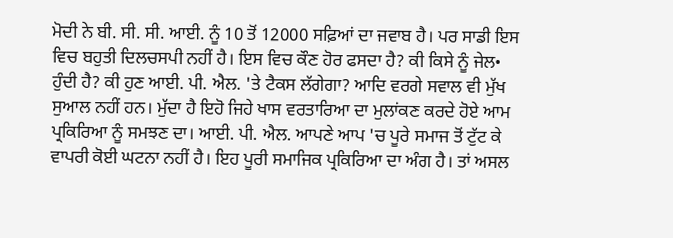ਮੋਦੀ ਨੇ ਬੀ. ਸੀ. ਸੀ. ਆਈ. ਨੂੰ 10 ਤੋਂ 12000 ਸਫ਼ਿਆਂ ਦਾ ਜਵਾਬ ਹੈ। ਪਰ ਸਾਡੀ ਇਸ ਵਿਚ ਬਹੁਤੀ ਦਿਲਚਸਪੀ ਨਹੀਂ ਹੈ। ਇਸ ਵਿਚ ਕੌਣ ਹੋਰ ਫਸਦਾ ਹੈ? ਕੀ ਕਿਸੇ ਨੂੰ ਜੇਲ• ਹੁੰਦੀ ਹੈ? ਕੀ ਹੁਣ ਆਈ. ਪੀ. ਐਲ. 'ਤੇ ਟੈਕਸ ਲੱਗੇਗਾ? ਆਦਿ ਵਰਗੇ ਸਵਾਲ ਵੀ ਮੁੱਖ ਸੁਆਲ ਨਹੀਂ ਹਨ। ਮੁੱਦਾ ਹੈ ਇਹੋ ਜਿਹੇ ਖਾਸ ਵਰਤਾਰਿਆ ਦਾ ਮੁਲਾਂਕਣ ਕਰਦੇ ਹੋਏ ਆਮ ਪ੍ਰਕਿਰਿਆ ਨੂੰ ਸਮਝਣ ਦਾ। ਆਈ. ਪੀ. ਐਲ. ਆਪਣੇ ਆਪ 'ਚ ਪੂਰੇ ਸਮਾਜ ਤੋਂ ਟੁੱਟ ਕੇ ਵਾਪਰੀ ਕੋਈ ਘਟਨਾ ਨਹੀਂ ਹੈ। ਇਹ ਪੂਰੀ ਸਮਾਜਿਕ ਪ੍ਰਕਿਰਿਆ ਦਾ ਅੰਗ ਹੈ। ਤਾਂ ਅਸਲ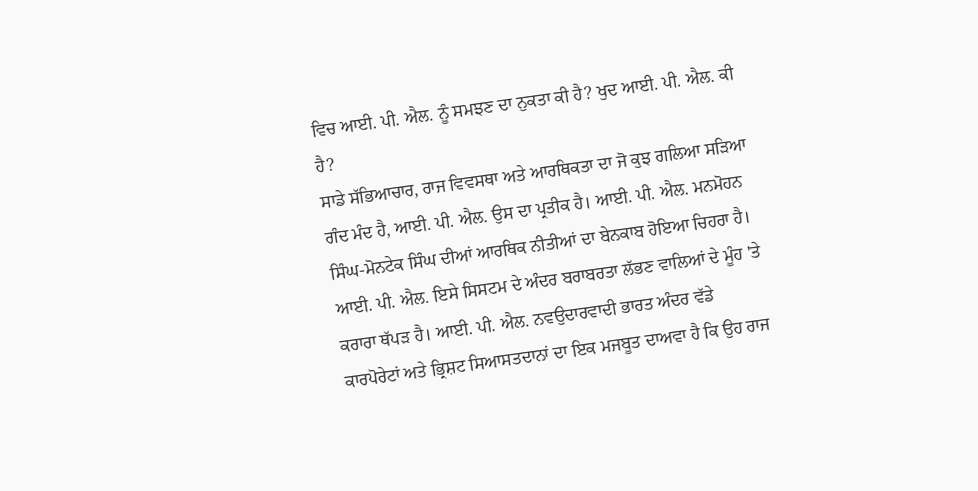ਵਿਚ ਆਈ. ਪੀ. ਐਲ. ਨੂੰ ਸਮਝਣ ਦਾ ਨੁਕਤਾ ਕੀ ਹੈ? ਖੁਦ ਆਈ. ਪੀ. ਐਲ. ਕੀ ਹੈ?
ਸਾਡੇ ਸੱਭਿਆਚਾਰ, ਰਾਜ ਵਿਵਸਥਾ ਅਤੇ ਆਰਥਿਕਤਾ ਦਾ ਜੋ ਕੁਝ ਗਲਿਆ ਸੜਿਆ ਗੰਦ ਮੰਦ ਹੈ, ਆਈ. ਪੀ. ਐਲ. ਉਸ ਦਾ ਪ੍ਰਤੀਕ ਹੈ। ਆਈ. ਪੀ. ਐਲ. ਮਨਮੋਹਨ ਸਿੰਘ-ਮੋਨਟੇਕ ਸਿੰਘ ਦੀਆਂ ਆਰਥਿਕ ਨੀਤੀਆਂ ਦਾ ਬੇਨਕਾਬ ਹੋਇਆ ਚਿਹਰਾ ਹੈ। ਆਈ. ਪੀ. ਐਲ. ਇਸੇ ਸਿਸਟਮ ਦੇ ਅੰਦਰ ਬਰਾਬਰਤਾ ਲੱਭਣ ਵਾਲਿਆਂ ਦੇ ਮੂੰਹ 'ਤੇ ਕਰਾਰਾ ਥੱਪੜ ਹੈ। ਆਈ. ਪੀ. ਐਲ. ਨਵਉਦਾਰਵਾਦੀ ਭਾਰਤ ਅੰਦਰ ਵੱਡੇ ਕਾਰਪੋਰੇਟਾਂ ਅਤੇ ਭ੍ਰਿਸ਼ਟ ਸਿਆਸਤਦਾਨਾਂ ਦਾ ਇਕ ਮਜਬੂਤ ਦਾਅਵਾ ਹੈ ਕਿ ਉਹ ਰਾਜ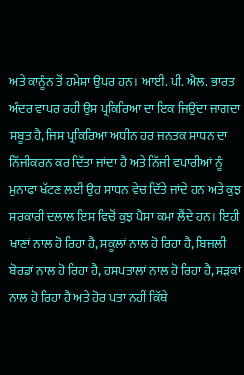ਅਤੇ ਕਾਨੂੰਨ ਤੋਂ ਹਮੇਸ਼ਾ ਉਪਰ ਹਨ। ਆਈ. ਪੀ. ਐਲ. ਭਾਰਤ ਅੰਦਰ ਵਾਪਰ ਰਹੀ ਉਸ ਪ੍ਰਕਿਰਿਆ ਦਾ ਇਕ ਜਿਉਂਦਾ ਜਾਗਦਾ ਸਬੂਤ ਹੈ, ਜਿਸ ਪ੍ਰਕਿਰਿਆ ਅਧੀਨ ਹਰ ਜਨਤਕ ਸਾਧਨ ਦਾ ਨਿੱਜੀਕਰਨ ਕਰ ਦਿੱਤਾ ਜਾਂਦਾ ਹੈ ਅਤੇ ਨਿੱਜੀ ਵਪਾਰੀਆਂ ਨੂੰ ਮੁਨਾਫਾ ਖੱਟਣ ਲਈ ਉਹ ਸਾਧਨ ਵੇਚ ਦਿੱਤੇ ਜਾਂਦੇ ਹਨ ਅਤੇ ਕੁਝ ਸਰਕਾਰੀ ਦਲਾਲ ਇਸ ਵਿਚੋਂ ਕੁਝ ਪੈਸਾ ਕਮਾ ਲੈਂਦੇ ਹਨ। ਇਹੀ ਖਾਣਾਂ ਨਾਲ ਹੋ ਰਿਹਾ ਹੈ, ਸਕੂਲਾਂ ਨਾਲ ਹੋ ਰਿਹਾ ਹੈ, ਬਿਜਲੀ ਬੋਰਡਾਂ ਨਾਲ ਹੋ ਰਿਹਾ ਹੈ, ਹਸਪਤਾਲਾਂ ਨਾਲ ਹੋ ਰਿਹਾ ਹੈ, ਸੜਕਾਂ ਨਾਲ ਹੋ ਰਿਹਾ ਹੈ ਅਤੇ ਹੋਰ ਪਤਾ ਨਹੀਂ ਕਿੱਥੇ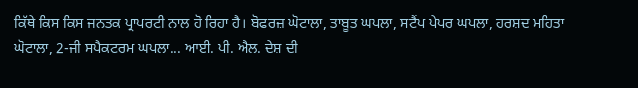ਕਿੱਥੇ ਕਿਸ ਕਿਸ ਜਨਤਕ ਪ੍ਰਾਪਰਟੀ ਨਾਲ ਹੋ ਰਿਹਾ ਹੈ। ਬੋਫਰਜ਼ ਘੋਟਾਲਾ, ਤਾਬੂਤ ਘਪਲਾ, ਸਟੈਂਪ ਪੇਪਰ ਘਪਲਾ, ਹਰਸ਼ਦ ਮਹਿਤਾ ਘੋਟਾਲਾ, 2-ਜੀ ਸਪੈਕਟਰਮ ਘਪਲਾ... ਆਈ. ਪੀ. ਐਲ. ਦੇਸ਼ ਦੀ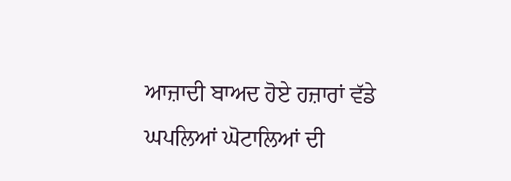ਆਜ਼ਾਦੀ ਬਾਅਦ ਹੋਏ ਹਜ਼ਾਰਾਂ ਵੱਡੇ ਘਪਲਿਆਂ ਘੋਟਾਲਿਆਂ ਦੀ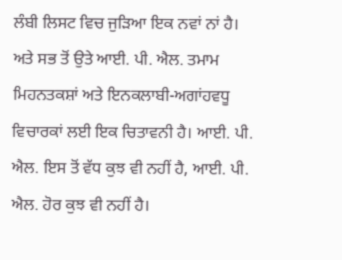ਲੰਬੀ ਲਿਸਟ ਵਿਚ ਜੁੜਿਆ ਇਕ ਨਵਾਂ ਨਾਂ ਹੈ। ਅਤੇ ਸਭ ਤੋਂ ਉਤੇ ਆਈ. ਪੀ. ਐਲ. ਤਮਾਮ ਮਿਹਨਤਕਸ਼ਾਂ ਅਤੇ ਇਨਕਲਾਬੀ-ਅਗਾਂਹਵਧੂ ਵਿਚਾਰਕਾਂ ਲਈ ਇਕ ਚਿਤਾਵਨੀ ਹੈ। ਆਈ. ਪੀ. ਐਲ. ਇਸ ਤੋਂ ਵੱਧ ਕੁਝ ਵੀ ਨਹੀਂ ਹੈ, ਆਈ. ਪੀ. ਐਲ. ਹੋਰ ਕੁਝ ਵੀ ਨਹੀਂ ਹੈ।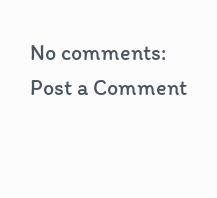No comments:
Post a Comment